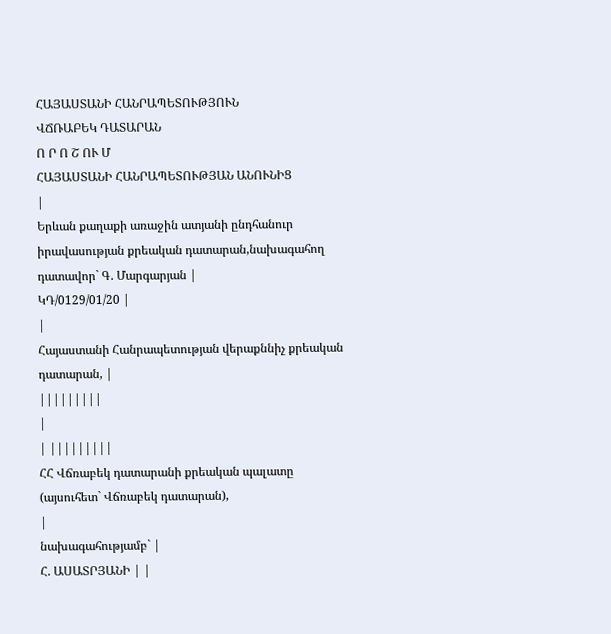ՀԱՅԱՍՏԱՆԻ ՀԱՆՐԱՊԵՏՈՒԹՅՈՒՆ
ՎՃՌԱԲԵԿ ԴԱՏԱՐԱՆ
Ո Ր Ո Շ ՈՒ Մ
ՀԱՅԱՍՏԱՆԻ ՀԱՆՐԱՊԵՏՈՒԹՅԱՆ ԱՆՈՒՆԻՑ
|
Երևան քաղաքի առաջին ատյանի ընդհանուր իրավասության քրեական դատարան,նախագահող դատավոր` Գ. Մարգարյան |
ԿԴ/0129/01/20 |
|
Հայաստանի Հանրապետության վերաքննիչ քրեական դատարան, |
|||||||||
|
| |||||||||
ՀՀ Վճռաբեկ դատարանի քրեական պալատը (այսուհետ` Վճռաբեկ դատարան),
|
նախագահությամբ` |
Հ. ԱՍԱՏՐՅԱՆԻ | |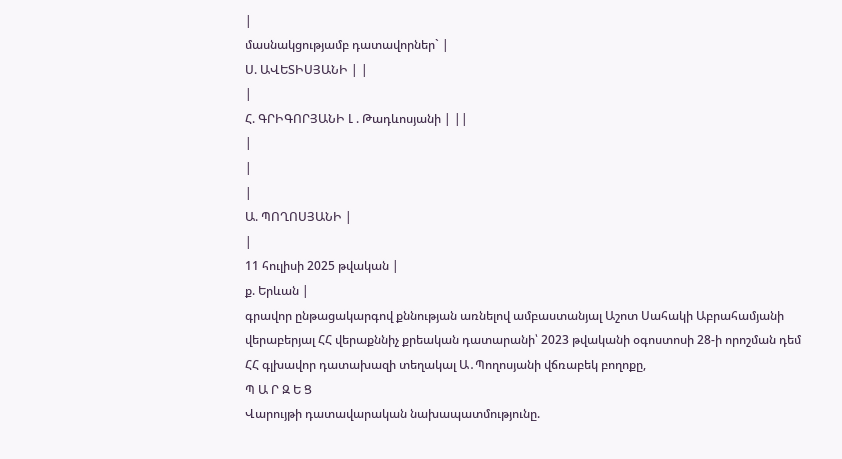|
մասնակցությամբ դատավորներ` |
Ս. ԱՎԵՏԻՍՅԱՆԻ | |
|
Հ. ԳՐԻԳՈՐՅԱՆԻ Լ . Թադևոսյանի | ||
|
|
|
Ա. ՊՈՂՈՍՅԱՆԻ |
|
11 հուլիսի 2025 թվական |
ք. Երևան |
գրավոր ընթացակարգով քննության առնելով ամբաստանյալ Աշոտ Սահակի Աբրահամյանի վերաբերյալ ՀՀ վերաքննիչ քրեական դատարանի՝ 2023 թվականի օգոստոսի 28-ի որոշման դեմ ՀՀ գլխավոր դատախազի տեղակալ Ա․Պողոսյանի վճռաբեկ բողոքը,
Պ Ա Ր Զ Ե Ց
Վարույթի դատավարական նախապատմությունը.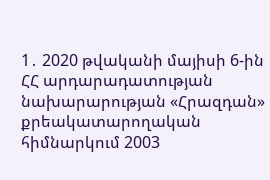1․ 2020 թվականի մայիսի 6-ին ՀՀ արդարադատության նախարարության «Հրազդան» քրեակատարողական հիմնարկում 2003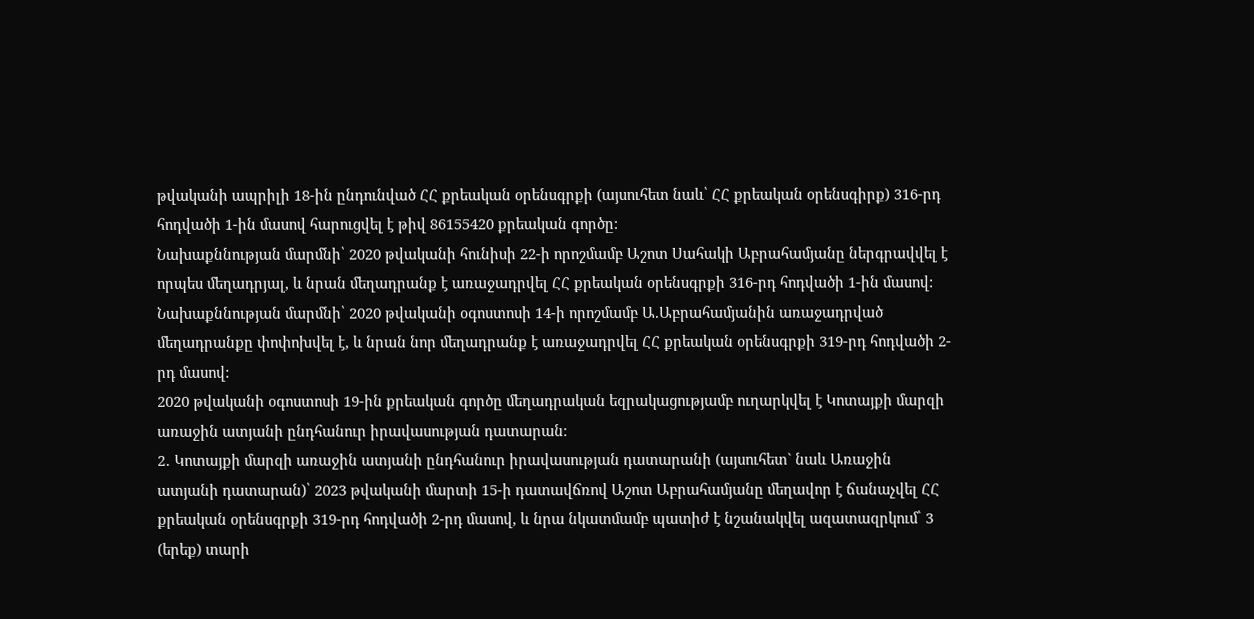թվականի ապրիլի 18-ին ընդունված ՀՀ քրեական օրենսգրքի (այսուհետ նաև՝ ՀՀ քրեական օրենսգիրք) 316-րդ հոդվածի 1-ին մասով հարուցվել է թիվ 86155420 քրեական գործը:
Նախաքննության մարմնի՝ 2020 թվականի հունիսի 22-ի որոշմամբ Աշոտ Սահակի Աբրահամյանը ներգրավվել է որպես մեղադրյալ, և նրան մեղադրանք է առաջադրվել ՀՀ քրեական օրենսգրքի 316-րդ հոդվածի 1-ին մասով:
Նախաքննության մարմնի՝ 2020 թվականի օգոստոսի 14-ի որոշմամբ Ա.Աբրահամյանին առաջադրված մեղադրանքը փոփոխվել է, և նրան նոր մեղադրանք է առաջադրվել ՀՀ քրեական օրենսգրքի 319-րդ հոդվածի 2-րդ մասով:
2020 թվականի օգոստոսի 19-ին քրեական գործը մեղադրական եզրակացությամբ ուղարկվել է Կոտայքի մարզի առաջին ատյանի ընդհանուր իրավասության դատարան։
2․ Կոտայքի մարզի առաջին ատյանի ընդհանուր իրավասության դատարանի (այսուհետ` նաև Առաջին ատյանի դատարան)՝ 2023 թվականի մարտի 15-ի դատավճռով Աշոտ Աբրահամյանը մեղավոր է ճանաչվել ՀՀ քրեական օրենսգրքի 319-րդ հոդվածի 2-րդ մասով, և նրա նկատմամբ պատիժ է նշանակվել ազատազրկում՝ 3 (երեք) տարի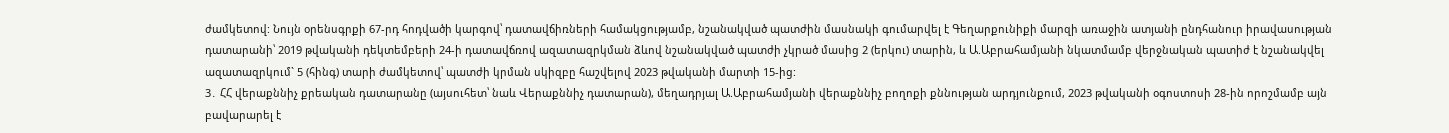ժամկետով: Նույն օրենսգրքի 67-րդ հոդվածի կարգով՝ դատավճիռների համակցությամբ, նշանակված պատժին մասնակի գումարվել է Գեղարքունիքի մարզի առաջին ատյանի ընդհանուր իրավասության դատարանի՝ 2019 թվականի դեկտեմբերի 24-ի դատավճռով ազատազրկման ձևով նշանակված պատժի չկրած մասից 2 (երկու) տարին, և Ա.Աբրահամյանի նկատմամբ վերջնական պատիժ է նշանակվել ազատազրկում` 5 (հինգ) տարի ժամկետով՝ պատժի կրման սկիզբը հաշվելով 2023 թվականի մարտի 15-ից:
3․ ՀՀ վերաքննիչ քրեական դատարանը (այսուհետ՝ նաև Վերաքննիչ դատարան), մեղադրյալ Ա.Աբրահամյանի վերաքննիչ բողոքի քննության արդյունքում, 2023 թվականի օգոստոսի 28-ին որոշմամբ այն բավարարել է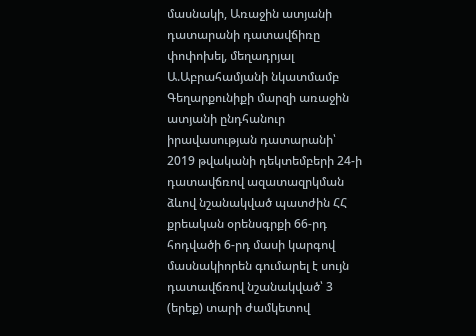մասնակի, Առաջին ատյանի դատարանի դատավճիռը փոփոխել, մեղադրյալ Ա.Աբրահամյանի նկատմամբ Գեղարքունիքի մարզի առաջին ատյանի ընդհանուր իրավասության դատարանի՝ 2019 թվականի դեկտեմբերի 24-ի դատավճռով ազատազրկման ձևով նշանակված պատժին ՀՀ քրեական օրենսգրքի 66-րդ հոդվածի 6-րդ մասի կարգով մասնակիորեն գումարել է սույն դատավճռով նշանակված՝ 3 (երեք) տարի ժամկետով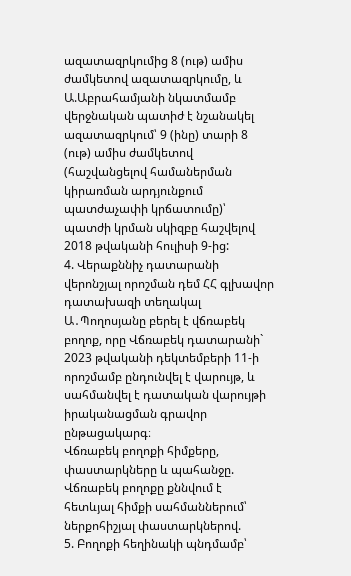ազատազրկումից 8 (ութ) ամիս ժամկետով ազատազրկումը, և Ա.Աբրահամյանի նկատմամբ վերջնական պատիժ է նշանակել ազատազրկում՝ 9 (ինը) տարի 8 (ութ) ամիս ժամկետով (հաշվանցելով համաներման կիրառման արդյունքում պատժաչափի կրճատումը)՝ պատժի կրման սկիզբը հաշվելով 2018 թվականի հուլիսի 9-ից:
4. Վերաքննիչ դատարանի վերոնշյալ որոշման դեմ ՀՀ գլխավոր դատախազի տեղակալ Ա․Պողոսյանը բերել է վճռաբեկ բողոք, որը Վճռաբեկ դատարանի` 2023 թվականի դեկտեմբերի 11-ի որոշմամբ ընդունվել է վարույթ, և սահմանվել է դատական վարույթի իրականացման գրավոր ընթացակարգ։
Վճռաբեկ բողոքի հիմքերը, փաստարկները և պահանջը.
Վճռաբեկ բողոքը քննվում է հետևյալ հիմքի սահմաններում՝ ներքոհիշյալ փաստարկներով.
5. Բողոքի հեղինակի պնդմամբ՝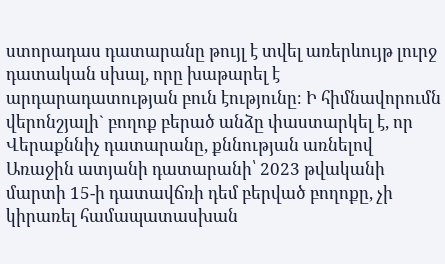ստորադաս դատարանը թույլ է տվել առերևույթ լուրջ դատական սխալ, որը խաթարել է արդարադատության բուն էությունը։ Ի հիմնավորումն վերոնշյալի` բողոք բերած անձը փաստարկել է, որ Վերաքննիչ դատարանը, քննության առնելով Առաջին ատյանի դատարանի՝ 2023 թվականի մարտի 15-ի դատավճռի դեմ բերված բողոքը, չի կիրառել համապատասխան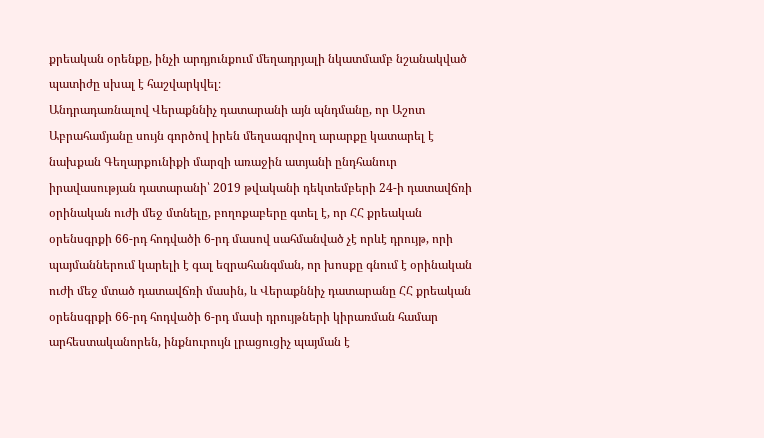քրեական օրենքը, ինչի արդյունքում մեղադրյալի նկատմամբ նշանակված պատիժը սխալ է հաշվարկվել։
Անդրադառնալով Վերաքննիչ դատարանի այն պնդմանը, որ Աշոտ Աբրահամյանը սույն գործով իրեն մեղսագրվող արարքը կատարել է նախքան Գեղարքունիքի մարզի առաջին ատյանի ընդհանուր իրավասության դատարանի՝ 2019 թվականի դեկտեմբերի 24-ի դատավճռի օրինական ուժի մեջ մտնելը, բողոքաբերը գտել է, որ ՀՀ քրեական օրենսգրքի 66-րդ հոդվածի 6-րդ մասով սահմանված չէ որևէ դրույթ, որի պայմաններում կարելի է գալ եզրահանգման, որ խոսքը գնում է օրինական ուժի մեջ մտած դատավճռի մասին, և Վերաքննիչ դատարանը ՀՀ քրեական օրենսգրքի 66-րդ հոդվածի 6-րդ մասի դրույթների կիրառման համար արհեստականորեն, ինքնուրույն լրացուցիչ պայման է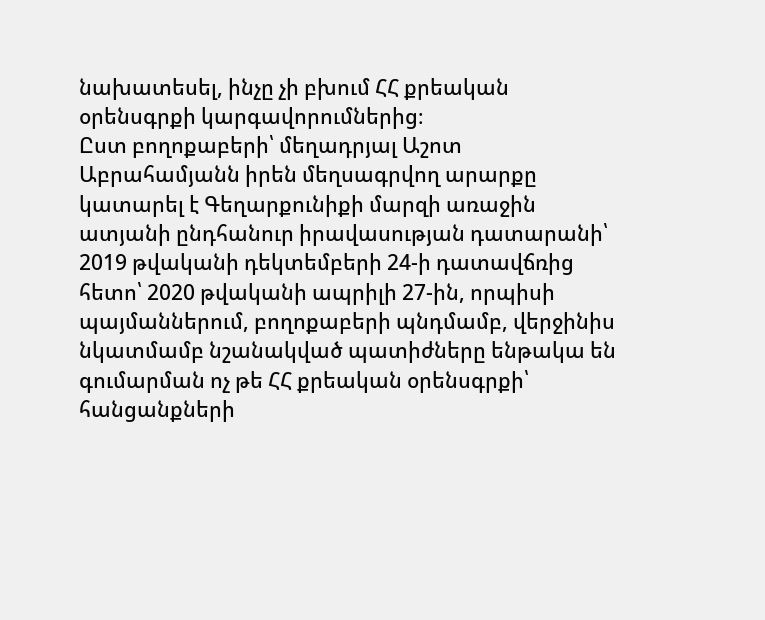նախատեսել, ինչը չի բխում ՀՀ քրեական օրենսգրքի կարգավորումներից։
Ըստ բողոքաբերի՝ մեղադրյալ Աշոտ Աբրահամյանն իրեն մեղսագրվող արարքը կատարել է Գեղարքունիքի մարզի առաջին ատյանի ընդհանուր իրավասության դատարանի՝ 2019 թվականի դեկտեմբերի 24-ի դատավճռից հետո՝ 2020 թվականի ապրիլի 27-ին, որպիսի պայմաններում, բողոքաբերի պնդմամբ, վերջինիս նկատմամբ նշանակված պատիժները ենթակա են գումարման ոչ թե ՀՀ քրեական օրենսգրքի՝ հանցանքների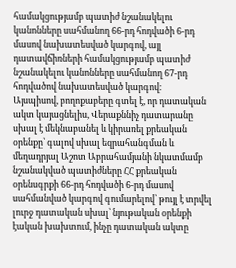համակցությամբ պատիժ նշանակելու կանոնները սահմանող 66-րդ հոդվածի 6-րդ մասով նախատեսված կարգով, այլ դատավճիռների համակցությամբ պատիժ նշանակելու կանոնները սահմանող 67-րդ հոդվածով նախատեսված կարգով։
Այսպիսով, բողոքաբերը գտել է, որ դատական ակտ կայացնելիս, Վերաքննիչ դատարանը սխալ է մեկնաբանել և կիրառել քրեական օրենքը՝ գալով սխալ եզրահանգման և մեղադրյալ Աշոտ Աբրահամյանի նկատմամբ նշանակված պատիժները ՀՀ քրեական օրենսգրքի 66-րդ հոդվածի 6-րդ մասով սահմանված կարգով գումարելով՝ թույլ է տրվել լուրջ դատական սխալ՝ նյութական օրենքի էական խախտում, ինչը դատական ակտը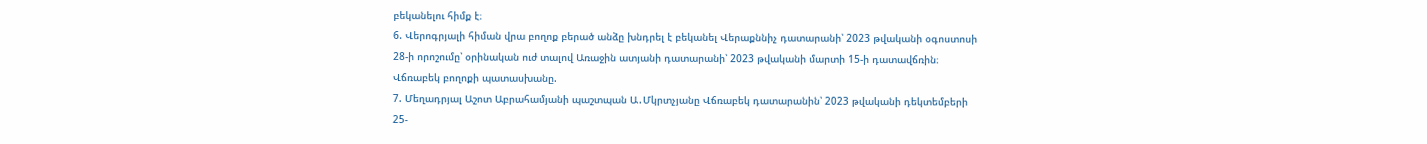բեկանելու հիմք է։
6. Վերոգրյալի հիման վրա բողոք բերած անձը խնդրել է բեկանել Վերաքննիչ դատարանի՝ 2023 թվականի օգոստոսի 28-ի որոշումը՝ օրինական ուժ տալով Առաջին ատյանի դատարանի՝ 2023 թվականի մարտի 15-ի դատավճռին։
Վճռաբեկ բողոքի պատասխանը.
7. Մեղադրյալ Աշոտ Աբրահամյանի պաշտպան Ա․Մկրտչյանը Վճռաբեկ դատարանին՝ 2023 թվականի դեկտեմբերի 25-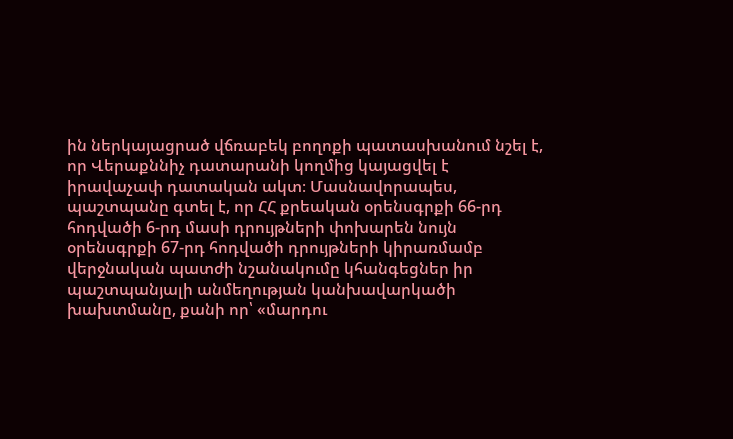ին ներկայացրած վճռաբեկ բողոքի պատասխանում նշել է, որ Վերաքննիչ դատարանի կողմից կայացվել է իրավաչափ դատական ակտ։ Մասնավորապես, պաշտպանը գտել է, որ ՀՀ քրեական օրենսգրքի 66-րդ հոդվածի 6-րդ մասի դրույթների փոխարեն նույն օրենսգրքի 67-րդ հոդվածի դրույթների կիրառմամբ վերջնական պատժի նշանակումը կհանգեցներ իր պաշտպանյալի անմեղության կանխավարկածի խախտմանը, քանի որ՝ «մարդու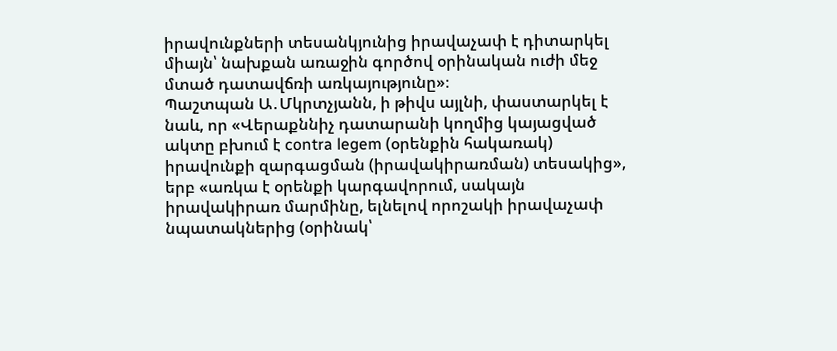իրավունքների տեսանկյունից իրավաչափ է դիտարկել միայն՝ նախքան առաջին գործով օրինական ուժի մեջ մտած դատավճռի առկայությունը»։
Պաշտպան Ա․Մկրտչյանն, ի թիվս այլնի, փաստարկել է նաև, որ «Վերաքննիչ դատարանի կողմից կայացված ակտը բխում է contra legem (օրենքին հակառակ) իրավունքի զարգացման (իրավակիրառման) տեսակից», երբ «առկա է օրենքի կարգավորում, սակայն իրավակիրառ մարմինը, ելնելով որոշակի իրավաչափ նպատակներից (օրինակ՝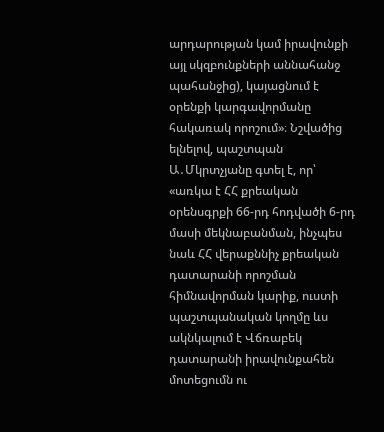արդարության կամ իրավունքի այլ սկզբունքների աննահանջ պահանջից), կայացնում է օրենքի կարգավորմանը հակառակ որոշում»։ Նշվածից ելնելով, պաշտպան Ա․Մկրտչյանը գտել է, որ՝ «առկա է ՀՀ քրեական օրենսգրքի 66-րդ հոդվածի 6-րդ մասի մեկնաբանման, ինչպես նաև ՀՀ վերաքննիչ քրեական դատարանի որոշման հիմնավորման կարիք, ուստի պաշտպանական կողմը ևս ակնկալում է Վճռաբեկ դատարանի իրավունքահեն մոտեցումն ու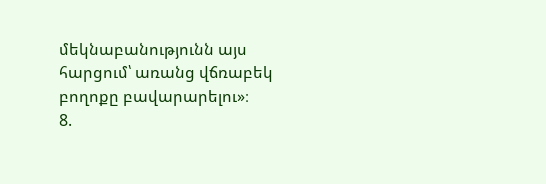մեկնաբանությունն այս հարցում՝ առանց վճռաբեկ բողոքը բավարարելու»։
8.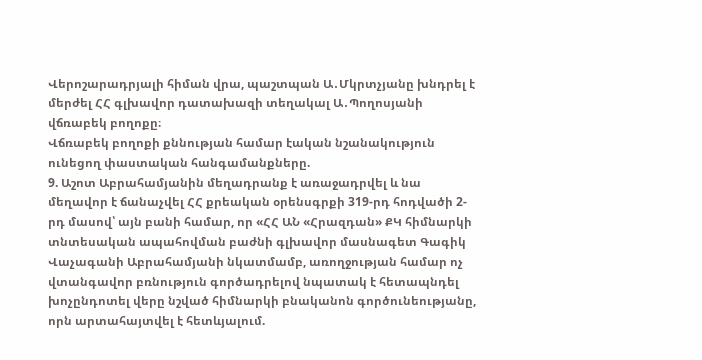Վերոշարադրյալի հիման վրա, պաշտպան Ա․Մկրտչյանը խնդրել է մերժել ՀՀ գլխավոր դատախազի տեղակալ Ա․Պողոսյանի վճռաբեկ բողոքը։
Վճռաբեկ բողոքի քննության համար էական նշանակություն ունեցող փաստական հանգամանքները.
9. Աշոտ Աբրահամյանին մեղադրանք է առաջադրվել և նա մեղավոր է ճանաչվել ՀՀ քրեական օրենսգրքի 319-րդ հոդվածի 2-րդ մասով՝ այն բանի համար, որ «ՀՀ ԱՆ «Հրազդան» ՔԿ հիմնարկի տնտեսական ապահովման բաժնի գլխավոր մասնագետ Գագիկ Վաչագանի Աբրահամյանի նկատմամբ, առողջության համար ոչ վտանգավոր բռնություն գործադրելով նպատակ է հետապնդել խոչընդոտել վերը նշված հիմնարկի բնականոն գործունեությանը, որն արտահայտվել է հետևյալում.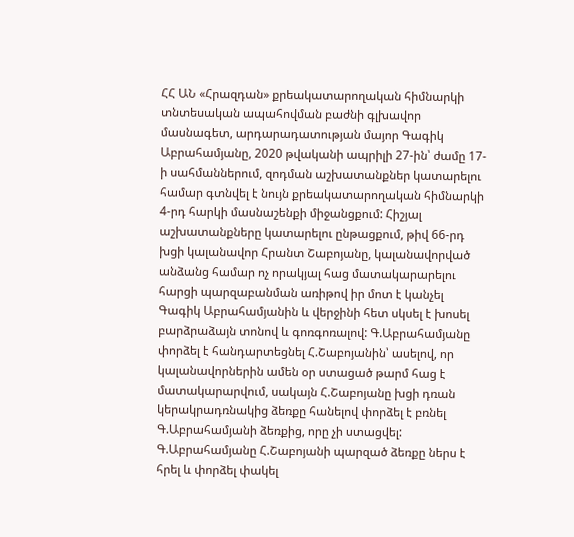ՀՀ ԱՆ «Հրազդան» քրեակատարողական հիմնարկի տնտեսական ապահովման բաժնի գլխավոր մասնագետ, արդարադատության մայոր Գագիկ Աբրահամյանը, 2020 թվականի ապրիլի 27-ին՝ ժամը 17-ի սահմաններում, զոդման աշխատանքներ կատարելու համար գտնվել է նույն քրեակատարողական հիմնարկի 4-րդ հարկի մասնաշենքի միջանցքում: Հիշյալ աշխատանքները կատարելու ընթացքում, թիվ 66-րդ խցի կալանավոր Հրանտ Շաբոյանը, կալանավորված անձանց համար ոչ որակյալ հաց մատակարարելու հարցի պարզաբանման առիթով իր մոտ է կանչել Գագիկ Աբրահամյանին և վերջինի հետ սկսել է խոսել բարձրաձայն տոնով և գոռգոռալով: Գ.Աբրահամյանը փորձել է հանդարտեցնել Հ.Շաբոյանին՝ ասելով, որ կալանավորներին ամեն օր ստացած թարմ հաց է մատակարարվում, սակայն Հ.Շաբոյանը խցի դռան կերակրադռնակից ձեռքը հանելով փորձել է բռնել Գ.Աբրահամյանի ձեռքից, որը չի ստացվել: Գ.Աբրահամյանը Հ.Շաբոյանի պարզած ձեռքը ներս է հրել և փորձել փակել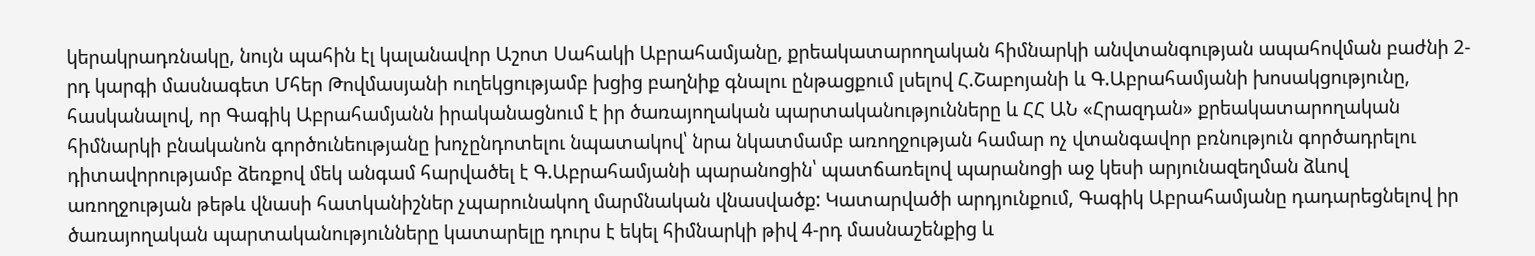կերակրադռնակը, նույն պահին էլ կալանավոր Աշոտ Սահակի Աբրահամյանը, քրեակատարողական հիմնարկի անվտանգության ապահովման բաժնի 2-րդ կարգի մասնագետ Մհեր Թովմասյանի ուղեկցությամբ խցից բաղնիք գնալու ընթացքում լսելով Հ.Շաբոյանի և Գ.Աբրահամյանի խոսակցությունը, հասկանալով, որ Գագիկ Աբրահամյանն իրականացնում է իր ծառայողական պարտականությունները և ՀՀ ԱՆ «Հրազդան» քրեակատարողական հիմնարկի բնականոն գործունեությանը խոչընդոտելու նպատակով՝ նրա նկատմամբ առողջության համար ոչ վտանգավոր բռնություն գործադրելու դիտավորությամբ ձեռքով մեկ անգամ հարվածել է Գ.Աբրահամյանի պարանոցին՝ պատճառելով պարանոցի աջ կեսի արյունազեղման ձևով առողջության թեթև վնասի հատկանիշներ չպարունակող մարմնական վնասվածք: Կատարվածի արդյունքում, Գագիկ Աբրահամյանը դադարեցնելով իր ծառայողական պարտականությունները կատարելը դուրս է եկել հիմնարկի թիվ 4-րդ մասնաշենքից և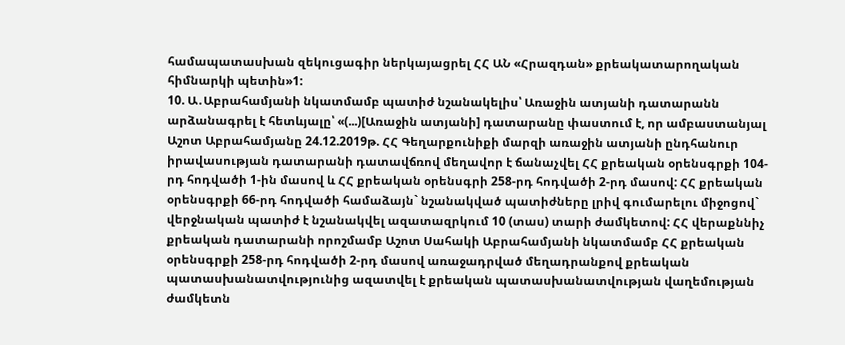համապատասխան զեկուցագիր ներկայացրել ՀՀ ԱՆ «Հրազդան» քրեակատարողական հիմնարկի պետին»1:
10. Ա․Աբրահամյանի նկատմամբ պատիժ նշանակելիս՝ Առաջին ատյանի դատարանն արձանագրել է հետևյալը՝ «(...)[Առաջին ատյանի] դատարանը փաստում է, որ ամբաստանյալ Աշոտ Աբրահամյանը 24.12.2019թ. ՀՀ Գեղարքունիքի մարզի առաջին ատյանի ընդհանուր իրավասության դատարանի դատավճռով մեղավոր է ճանաչվել ՀՀ քրեական օրենսգրքի 104-րդ հոդվածի 1-ին մասով և ՀՀ քրեական օրենսգրի 258-րդ հոդվածի 2-րդ մասով: ՀՀ քրեական օրենսգրքի 66-րդ հոդվածի համաձայն` նշանակված պատիժները լրիվ գումարելու միջոցով` վերջնական պատիժ է նշանակվել ազատազրկում 10 (տաս) տարի ժամկետով: ՀՀ վերաքննիչ քրեական դատարանի որոշմամբ Աշոտ Սահակի Աբրահամյանի նկատմամբ ՀՀ քրեական օրենսգրքի 258-րդ հոդվածի 2-րդ մասով առաջադրված մեղադրանքով քրեական պատասխանատվությունից ազատվել է քրեական պատասխանատվության վաղեմության ժամկետն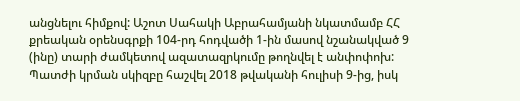անցնելու հիմքով: Աշոտ Սահակի Աբրահամյանի նկատմամբ ՀՀ քրեական օրենսգրքի 104-րդ հոդվածի 1-ին մասով նշանակված 9 (ինը) տարի ժամկետով ազատազրկումը թողնվել է անփոփոխ: Պատժի կրման սկիզբը հաշվել 2018 թվականի հուլիսի 9-ից, իսկ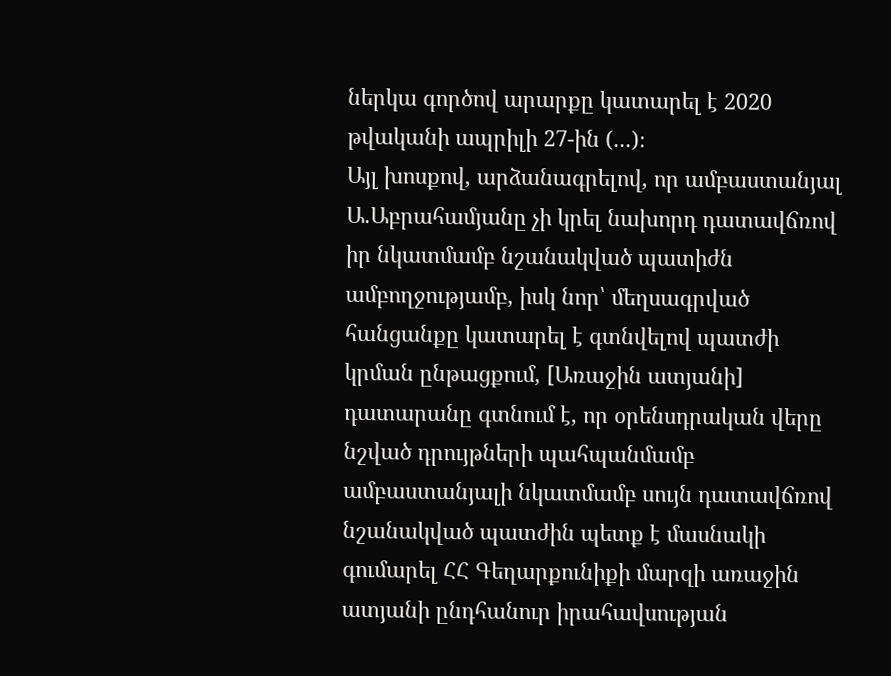ներկա գործով արարքը կատարել է 2020 թվականի ապրիլի 27-ին (...)։
Այլ խոսքով, արձանագրելով, որ ամբաստանյալ Ա.Աբրահամյանը չի կրել նախորդ դատավճռով իր նկատմամբ նշանակված պատիժն ամբողջությամբ, իսկ նոր՝ մեղսագրված հանցանքը կատարել է գտնվելով պատժի կրման ընթացքում, [Առաջին ատյանի] դատարանը գտնում է, որ օրենսդրական վերը նշված դրույթների պահպանմամբ ամբաստանյալի նկատմամբ սույն դատավճռով նշանակված պատժին պետք է մասնակի գումարել ՀՀ Գեղարքունիքի մարզի առաջին ատյանի ընդհանուր իրահավսության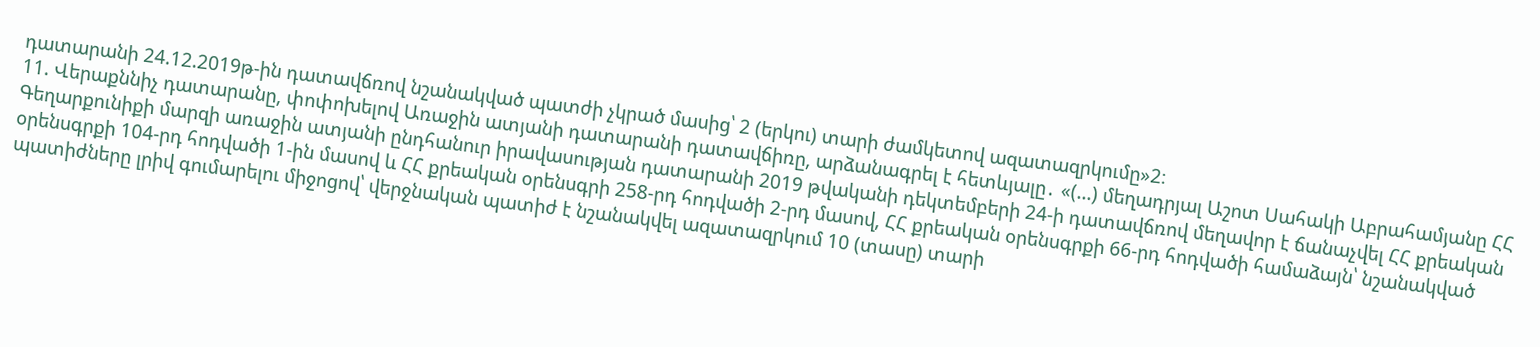դատարանի 24.12.2019թ-ին դատավճռով նշանակված պատժի չկրած մասից՝ 2 (երկու) տարի ժամկետով ազատազրկումը»2։
11. Վերաքննիչ դատարանը, փոփոխելով Առաջին ատյանի դատարանի դատավճիռը, արձանագրել է հետևյալը․ «(...) մեղադրյալ Աշոտ Սահակի Աբրահամյանը ՀՀ Գեղարքունիքի մարզի առաջին ատյանի ընդհանուր իրավասության դատարանի 2019 թվականի դեկտեմբերի 24-ի դատավճռով մեղավոր է ճանաչվել ՀՀ քրեական օրենսգրքի 104-րդ հոդվածի 1-ին մասով և ՀՀ քրեական օրենսգրի 258-րդ հոդվածի 2-րդ մասով, ՀՀ քրեական օրենսգրքի 66-րդ հոդվածի համաձայն՝ նշանակված պատիժները լրիվ գումարելու միջոցով՝ վերջնական պատիժ է նշանակվել ազատազրկում 10 (տասը) տարի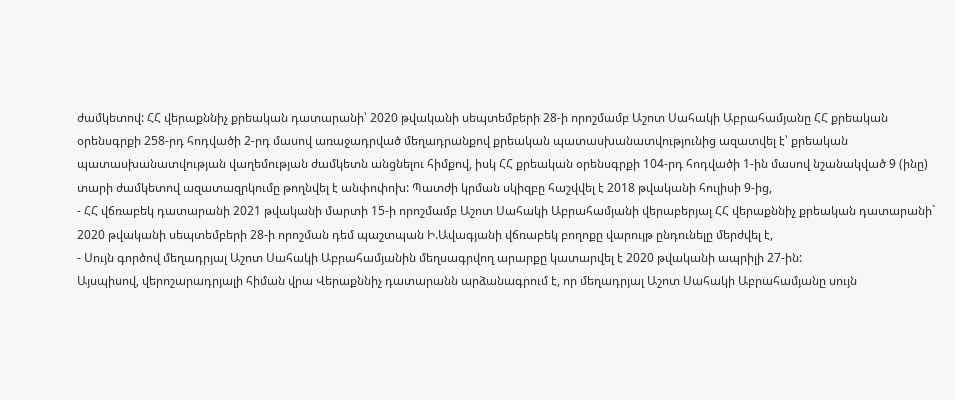ժամկետով: ՀՀ վերաքննիչ քրեական դատարանի՝ 2020 թվականի սեպտեմբերի 28-ի որոշմամբ Աշոտ Սահակի Աբրահամյանը ՀՀ քրեական օրենսգրքի 258-րդ հոդվածի 2-րդ մասով առաջադրված մեղադրանքով քրեական պատասխանատվությունից ազատվել է՝ քրեական պատասխանատվության վաղեմության ժամկետն անցնելու հիմքով, իսկ ՀՀ քրեական օրենսգրքի 104-րդ հոդվածի 1-ին մասով նշանակված 9 (ինը) տարի ժամկետով ազատազրկումը թողնվել է անփոփոխ: Պատժի կրման սկիզբը հաշվվել է 2018 թվականի հուլիսի 9-ից,
- ՀՀ վճռաբեկ դատարանի 2021 թվականի մարտի 15-ի որոշմամբ Աշոտ Սահակի Աբրահամյանի վերաբերյալ ՀՀ վերաքննիչ քրեական դատարանի` 2020 թվականի սեպտեմբերի 28-ի որոշման դեմ պաշտպան Ի.Ավագյանի վճռաբեկ բողոքը վարույթ ընդունելը մերժվել է,
- Սույն գործով մեղադրյալ Աշոտ Սահակի Աբրահամյանին մեղսագրվող արարքը կատարվել է 2020 թվականի ապրիլի 27-ին:
Այսպիսով, վերոշարադրյալի հիման վրա Վերաքննիչ դատարանն արձանագրում է, որ մեղադրյալ Աշոտ Սահակի Աբրահամյանը սույն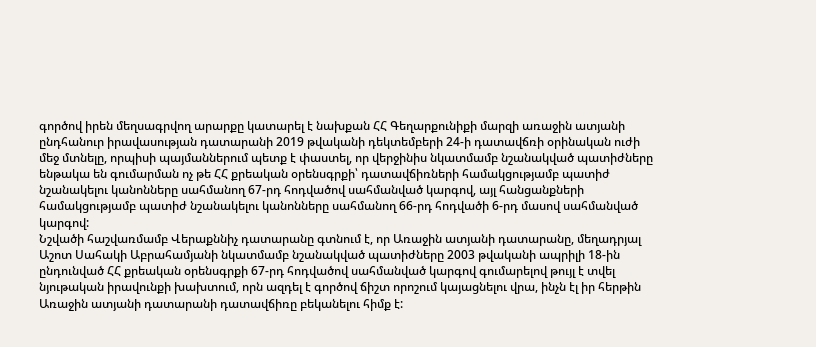գործով իրեն մեղսագրվող արարքը կատարել է նախքան ՀՀ Գեղարքունիքի մարզի առաջին ատյանի ընդհանուր իրավասության դատարանի 2019 թվականի դեկտեմբերի 24-ի դատավճռի օրինական ուժի մեջ մտնելը, որպիսի պայմաններում պետք է փաստել, որ վերջինիս նկատմամբ նշանակված պատիժները ենթակա են գումարման ոչ թե ՀՀ քրեական օրենսգրքի՝ դատավճիռների համակցությամբ պատիժ նշանակելու կանոնները սահմանող 67-րդ հոդվածով սահմանված կարգով, այլ հանցանքների համակցությամբ պատիժ նշանակելու կանոնները սահմանող 66-րդ հոդվածի 6-րդ մասով սահմանված կարգով:
Նշվածի հաշվառմամբ Վերաքննիչ դատարանը գտնում է, որ Առաջին ատյանի դատարանը, մեղադրյալ Աշոտ Սահակի Աբրահամյանի նկատմամբ նշանակված պատիժները 2003 թվականի ապրիլի 18-ին ընդունված ՀՀ քրեական օրենսգրքի 67-րդ հոդվածով սահմանված կարգով գումարելով թույլ է տվել նյութական իրավունքի խախտում, որն ազդել է գործով ճիշտ որոշում կայացնելու վրա, ինչն էլ իր հերթին Առաջին ատյանի դատարանի դատավճիռը բեկանելու հիմք է: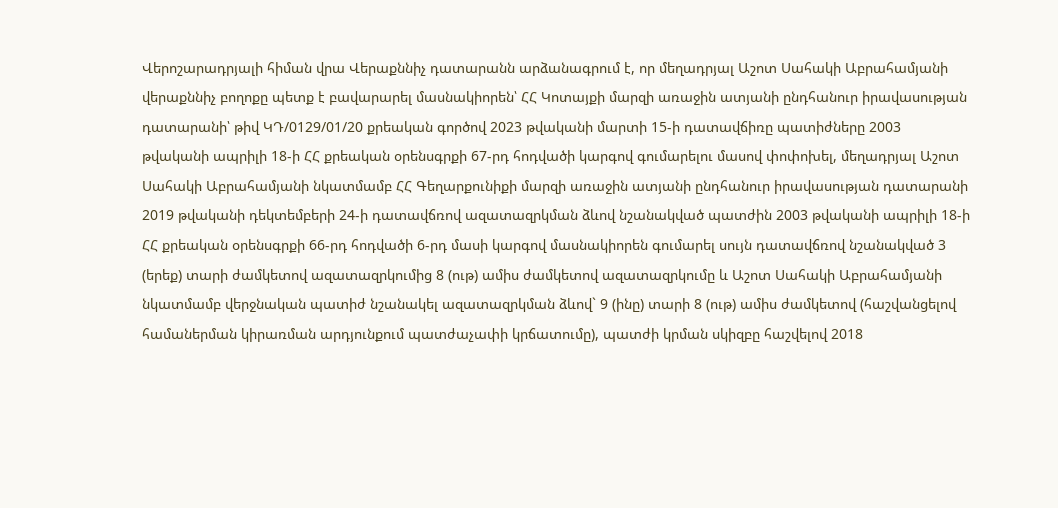Վերոշարադրյալի հիման վրա Վերաքննիչ դատարանն արձանագրում է, որ մեղադրյալ Աշոտ Սահակի Աբրահամյանի վերաքննիչ բողոքը պետք է բավարարել մասնակիորեն՝ ՀՀ Կոտայքի մարզի առաջին ատյանի ընդհանուր իրավասության դատարանի՝ թիվ ԿԴ/0129/01/20 քրեական գործով 2023 թվականի մարտի 15-ի դատավճիռը պատիժները 2003 թվականի ապրիլի 18-ի ՀՀ քրեական օրենսգրքի 67-րդ հոդվածի կարգով գումարելու մասով փոփոխել, մեղադրյալ Աշոտ Սահակի Աբրահամյանի նկատմամբ ՀՀ Գեղարքունիքի մարզի առաջին ատյանի ընդհանուր իրավասության դատարանի 2019 թվականի դեկտեմբերի 24-ի դատավճռով ազատազրկման ձևով նշանակված պատժին 2003 թվականի ապրիլի 18-ի ՀՀ քրեական օրենսգրքի 66-րդ հոդվածի 6-րդ մասի կարգով մասնակիորեն գումարել սույն դատավճռով նշանակված 3 (երեք) տարի ժամկետով ազատազրկումից 8 (ութ) ամիս ժամկետով ազատազրկումը և Աշոտ Սահակի Աբրահամյանի նկատմամբ վերջնական պատիժ նշանակել ազատազրկման ձևով` 9 (ինը) տարի 8 (ութ) ամիս ժամկետով (հաշվանցելով համաներման կիրառման արդյունքում պատժաչափի կրճատումը), պատժի կրման սկիզբը հաշվելով 2018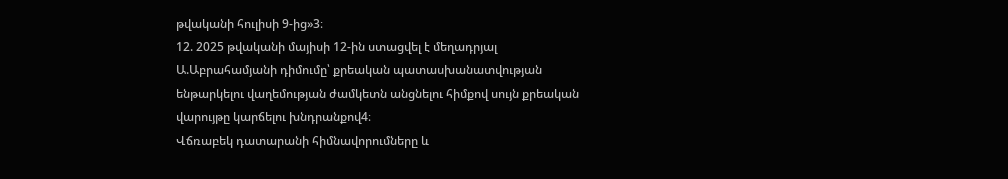թվականի հուլիսի 9-ից»3։
12. 2025 թվականի մայիսի 12-ին ստացվել է մեղադրյալ Ա.Աբրահամյանի դիմումը՝ քրեական պատասխանատվության ենթարկելու վաղեմության ժամկետն անցնելու հիմքով սույն քրեական վարույթը կարճելու խնդրանքով4։
Վճռաբեկ դատարանի հիմնավորումները և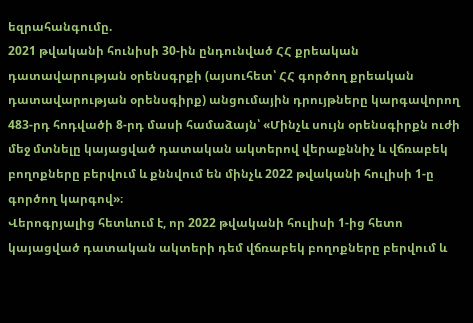եզրահանգումը.
2021 թվականի հունիսի 30-ին ընդունված ՀՀ քրեական դատավարության օրենսգրքի (այսուհետ՝ ՀՀ գործող քրեական դատավարության օրենսգիրք) անցումային դրույթները կարգավորող 483-րդ հոդվածի 8-րդ մասի համաձայն՝ «Մինչև սույն օրենսգիրքն ուժի մեջ մտնելը կայացված դատական ակտերով վերաքննիչ և վճռաբեկ բողոքները բերվում և քննվում են մինչև 2022 թվականի հուլիսի 1-ը գործող կարգով»։
Վերոգրյալից հետևում է, որ 2022 թվականի հուլիսի 1-ից հետո կայացված դատական ակտերի դեմ վճռաբեկ բողոքները բերվում և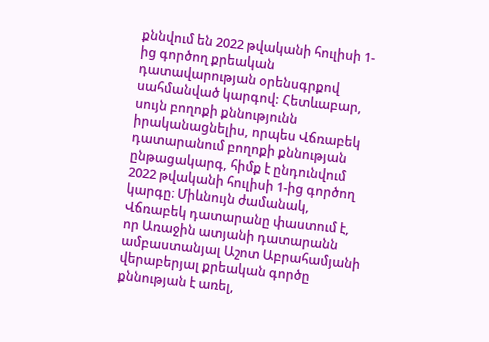քննվում են 2022 թվականի հուլիսի 1-ից գործող քրեական դատավարության օրենսգրքով սահմանված կարգով: Հետևաբար, սույն բողոքի քննությունն իրականացնելիս, որպես Վճռաբեկ դատարանում բողոքի քննության ընթացակարգ, հիմք է ընդունվում 2022 թվականի հուլիսի 1-ից գործող կարգը։ Միևնույն ժամանակ, Վճռաբեկ դատարանը փաստում է, որ Առաջին ատյանի դատարանն ամբաստանյալ Աշոտ Աբրահամյանի վերաբերյալ քրեական գործը քննության է առել,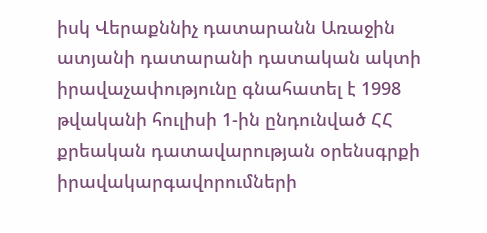իսկ Վերաքննիչ դատարանն Առաջին ատյանի դատարանի դատական ակտի իրավաչափությունը գնահատել է 1998 թվականի հուլիսի 1-ին ընդունված ՀՀ քրեական դատավարության օրենսգրքի իրավակարգավորումների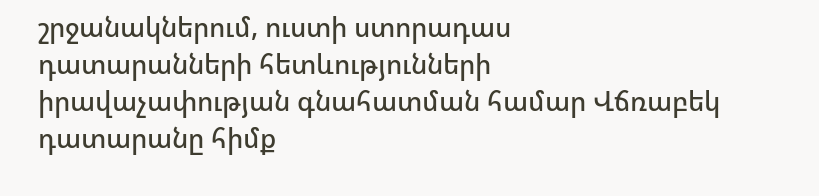շրջանակներում, ուստի ստորադաս դատարանների հետևությունների իրավաչափության գնահատման համար Վճռաբեկ դատարանը հիմք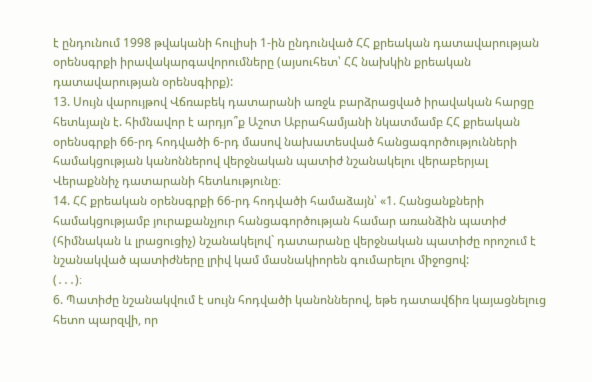է ընդունում 1998 թվականի հուլիսի 1-ին ընդունված ՀՀ քրեական դատավարության օրենսգրքի իրավակարգավորումները (այսուհետ՝ ՀՀ նախկին քրեական դատավարության օրենսգիրք):
13. Սույն վարույթով Վճռաբեկ դատարանի առջև բարձրացված իրավական հարցը հետևյալն է. հիմնավոր է արդյո՞ք Աշոտ Աբրահամյանի նկատմամբ ՀՀ քրեական օրենսգրքի 66-րդ հոդվածի 6-րդ մասով նախատեսված հանցագործությունների համակցության կանոններով վերջնական պատիժ նշանակելու վերաբերյալ Վերաքննիչ դատարանի հետևությունը։
14. ՀՀ քրեական օրենսգրքի 66-րդ հոդվածի համաձայն՝ «1. Հանցանքների համակցությամբ յուրաքանչյուր հանցագործության համար առանձին պատիժ (հիմնական և լրացուցիչ) նշանակելով` դատարանը վերջնական պատիժը որոշում է նշանակված պատիժները լրիվ կամ մասնակիորեն գումարելու միջոցով:
(․․․)։
6. Պատիժը նշանակվում է սույն հոդվածի կանոններով, եթե դատավճիռ կայացնելուց հետո պարզվի, որ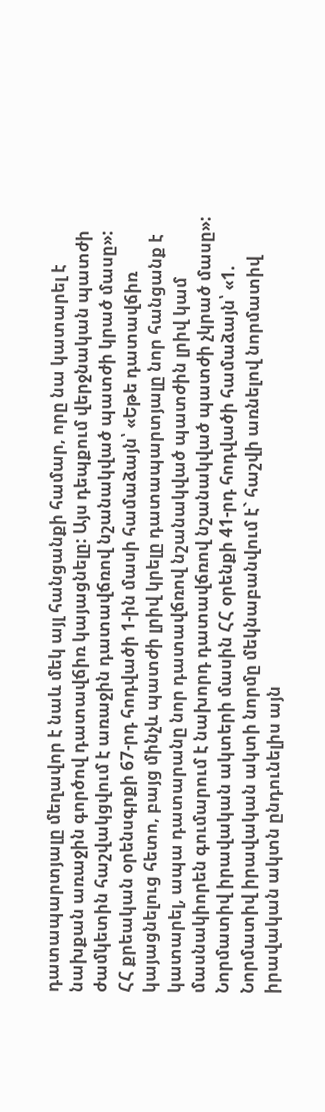դատապարտյալը մեղավոր է նաև մեկ այլ հանցանքի համար, որը նա կատարել է նախքան առաջին գործով դատավճիռ կայացնելը: Այս դեպքում վերջնական պատժի ժամկետին հաշվակցվում է առաջին դատավճռով նշանակված պատժի կրած մասը»:
ՀՀ քրեական օրենսգրքի 67-րդ հոդվածի 1-ին մասի համաձայն՝ «Եթե դատավճիռ կայացնելուց հետո, բայց մինչև պատժի լրիվ կրելը դատապարտյալը նոր հանցանք է կատարել, ապա դատարանը նոր դատավճռով նշանակված պատժին լրիվ կամ մասնակիորեն գումարում է նախորդ դատավճռով նշանակված պատժի չկրած մասը»:
Նորմատիվ իրավական ակտերի մասին ՀՀ օրենքի 41-րդ հոդվածի համաձայն՝ «1. Նորմատիվ իրավական ակտի նորմը մեկնաբանվում է` հաշվի առնելով նորմատիվ իրավական ակտն ընդունելիս այն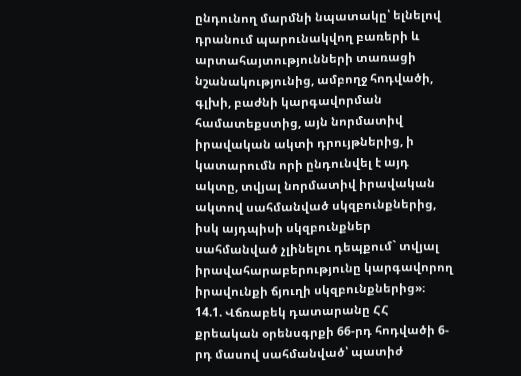ընդունող մարմնի նպատակը՝ ելնելով դրանում պարունակվող բառերի և արտահայտությունների տառացի նշանակությունից, ամբողջ հոդվածի, գլխի, բաժնի կարգավորման համատեքստից, այն նորմատիվ իրավական ակտի դրույթներից, ի կատարումն որի ընդունվել է այդ ակտը, տվյալ նորմատիվ իրավական ակտով սահմանված սկզբունքներից, իսկ այդպիսի սկզբունքներ սահմանված չլինելու դեպքում` տվյալ իրավահարաբերությունը կարգավորող իրավունքի ճյուղի սկզբունքներից»։
14.1. Վճռաբեկ դատարանը ՀՀ քրեական օրենսգրքի 66-րդ հոդվածի 6-րդ մասով սահմանված՝ պատիժ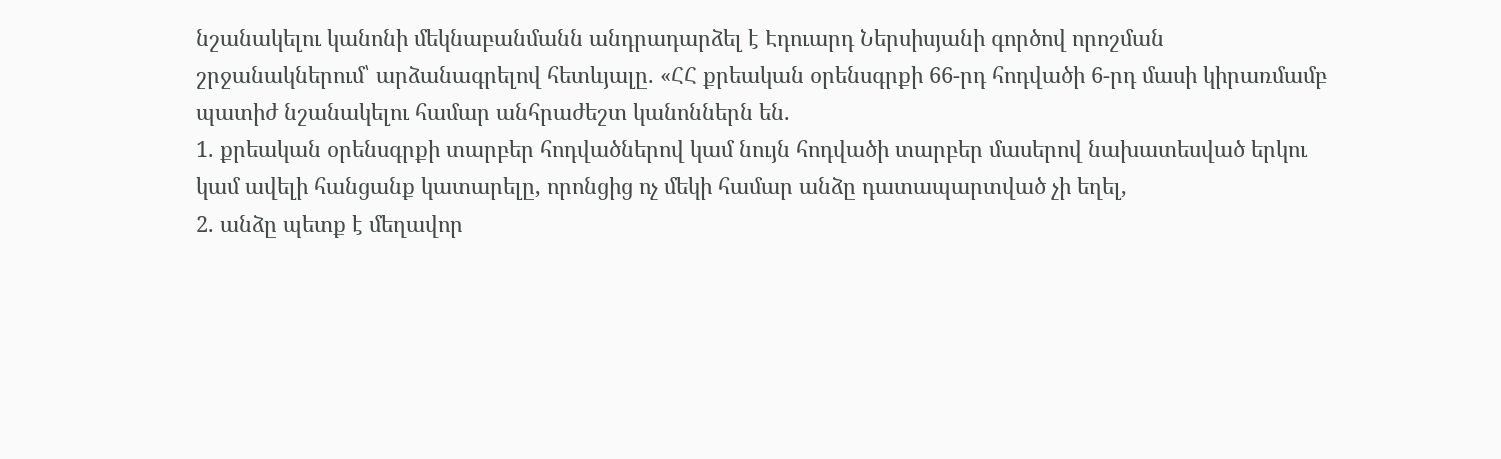նշանակելու կանոնի մեկնաբանմանն անդրադարձել է Էդուարդ Ներսիսյանի գործով որոշման շրջանակներում՝ արձանագրելով հետևյալը. «ՀՀ քրեական օրենսգրքի 66-րդ հոդվածի 6-րդ մասի կիրառմամբ պատիժ նշանակելու համար անհրաժեշտ կանոններն են.
1. քրեական օրենսգրքի տարբեր հոդվածներով կամ նույն հոդվածի տարբեր մասերով նախատեսված երկու կամ ավելի հանցանք կատարելը, որոնցից ոչ մեկի համար անձը դատապարտված չի եղել,
2. անձը պետք է մեղավոր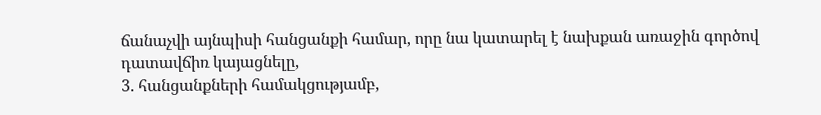ճանաչվի այնպիսի հանցանքի համար, որը նա կատարել է նախքան առաջին գործով դատավճիռ կայացնելը,
3. հանցանքների համակցությամբ,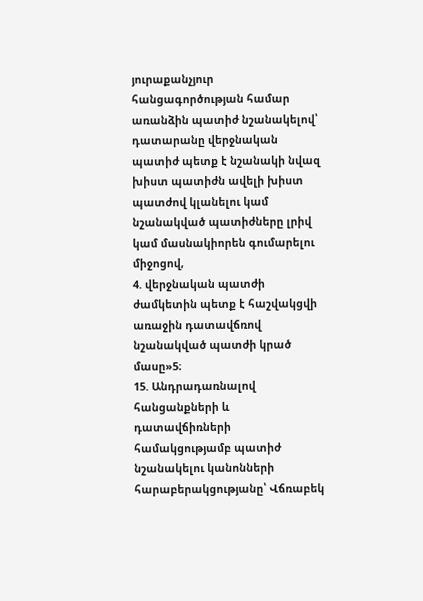յուրաքանչյուր հանցագործության համար առանձին պատիժ նշանակելով՝ դատարանը վերջնական պատիժ պետք է նշանակի նվազ խիստ պատիժն ավելի խիստ պատժով կլանելու կամ նշանակված պատիժները լրիվ կամ մասնակիորեն գումարելու միջոցով,
4. վերջնական պատժի ժամկետին պետք է հաշվակցվի առաջին դատավճռով նշանակված պատժի կրած մասը»5։
15. Անդրադառնալով հանցանքների և դատավճիռների համակցությամբ պատիժ նշանակելու կանոնների հարաբերակցությանը՝ Վճռաբեկ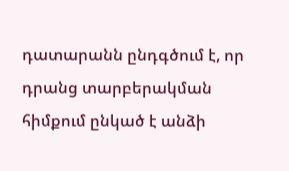դատարանն ընդգծում է, որ դրանց տարբերակման հիմքում ընկած է անձի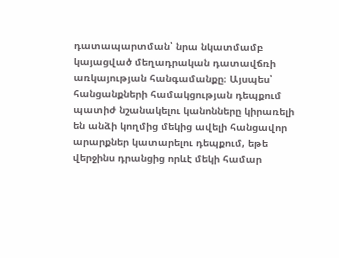դատապարտման՝ նրա նկատմամբ կայացված մեղադրական դատավճռի առկայության հանգամանքը։ Այսպես՝ հանցանքների համակցության դեպքում պատիժ նշանակելու կանոնները կիրառելի են անձի կողմից մեկից ավելի հանցավոր արարքներ կատարելու դեպքում, եթե վերջինս դրանցից որևէ մեկի համար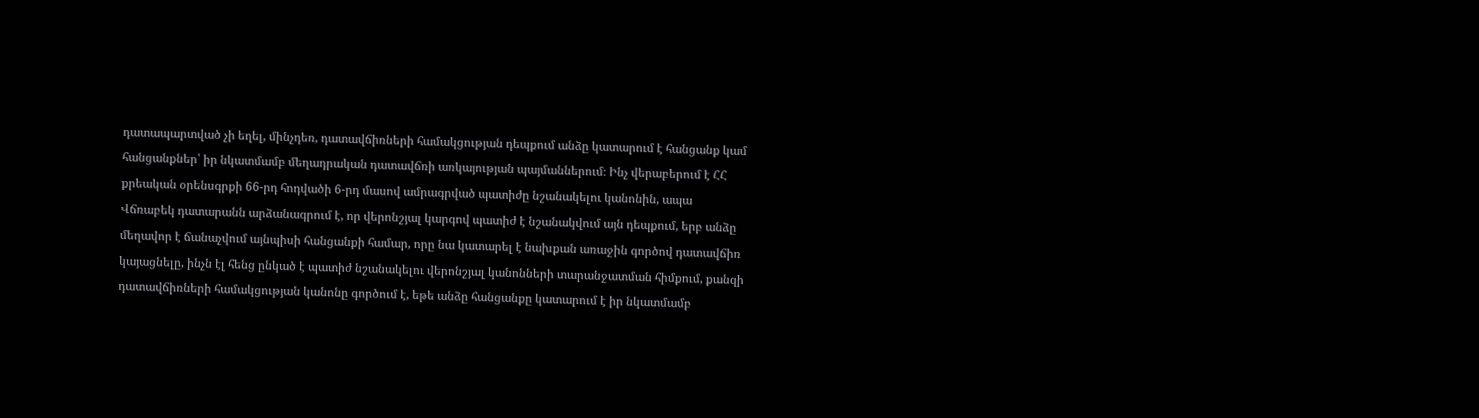դատապարտված չի եղել, մինչդեռ, դատավճիռների համակցության դեպքում անձը կատարում է հանցանք կամ հանցանքներ՝ իր նկատմամբ մեղադրական դատավճռի առկայության պայմաններում։ Ինչ վերաբերում է ՀՀ քրեական օրենսգրքի 66-րդ հոդվածի 6-րդ մասով ամրագրված պատիժը նշանակելու կանոնին, ապա Վճռաբեկ դատարանն արձանագրում է, որ վերոնշյալ կարգով պատիժ է նշանակվում այն դեպքում, երբ անձը մեղավոր է ճանաչվում այնպիսի հանցանքի համար, որը նա կատարել է նախքան առաջին գործով դատավճիռ կայացնելը, ինչն էլ հենց ընկած է պատիժ նշանակելու վերոնշյալ կանոնների տարանջատման հիմքում, քանզի դատավճիռների համակցության կանոնը գործում է, եթե անձը հանցանքը կատարում է իր նկատմամբ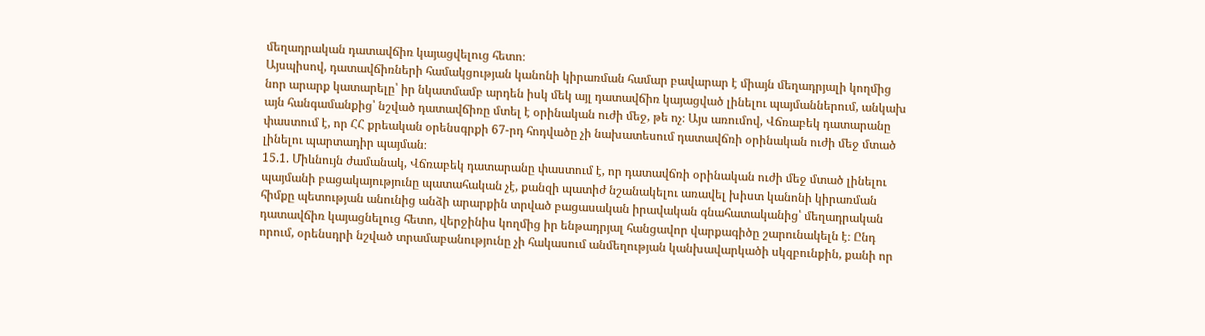մեղադրական դատավճիռ կայացվելուց հետո։
Այսպիսով, դատավճիռների համակցության կանոնի կիրառման համար բավարար է միայն մեղադրյալի կողմից նոր արարք կատարելը՝ իր նկատմամբ արդեն իսկ մեկ այլ դատավճիռ կայացված լինելու պայմաններում, անկախ այն հանգամանքից՝ նշված դատավճիռը մտել է օրինական ուժի մեջ, թե ոչ։ Այս առումով, Վճռաբեկ դատարանը փաստում է, որ ՀՀ քրեական օրենսգրքի 67-րդ հոդվածը չի նախատեսում դատավճռի օրինական ուժի մեջ մտած լինելու պարտադիր պայման։
15.1. Միևնույն ժամանակ, Վճռաբեկ դատարանը փաստում է, որ դատավճռի օրինական ուժի մեջ մտած լինելու պայմանի բացակայությունը պատահական չէ, քանզի պատիժ նշանակելու առավել խիստ կանոնի կիրառման հիմքը պետության անունից անձի արարքին տրված բացասական իրավական գնահատականից՝ մեղադրական դատավճիռ կայացնելուց հետո, վերջինիս կողմից իր ենթադրյալ հանցավոր վարքագիծը շարունակելն է։ Ընդ որում, օրենսդրի նշված տրամաբանությունը չի հակասում անմեղության կանխավարկածի սկզբունքին, քանի որ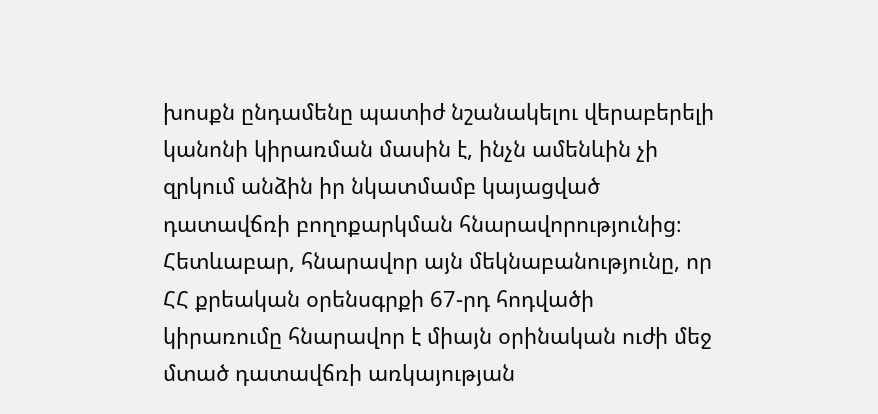խոսքն ընդամենը պատիժ նշանակելու վերաբերելի կանոնի կիրառման մասին է, ինչն ամենևին չի զրկում անձին իր նկատմամբ կայացված դատավճռի բողոքարկման հնարավորությունից։ Հետևաբար, հնարավոր այն մեկնաբանությունը, որ ՀՀ քրեական օրենսգրքի 67-րդ հոդվածի կիրառումը հնարավոր է միայն օրինական ուժի մեջ մտած դատավճռի առկայության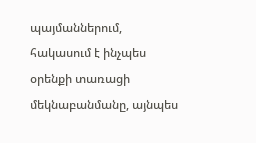պայմաններում, հակասում է ինչպես օրենքի տառացի մեկնաբանմանը, այնպես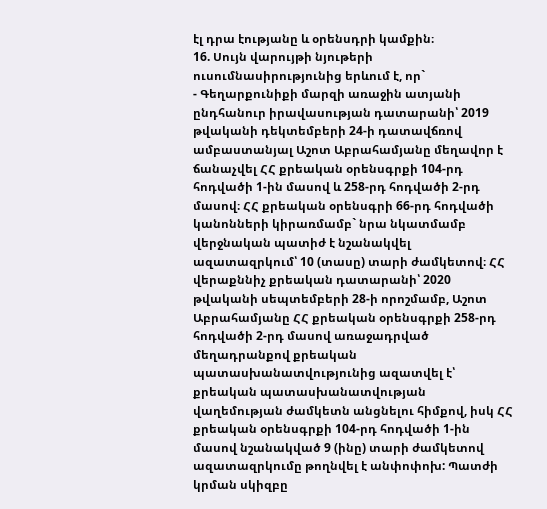էլ դրա էությանը և օրենսդրի կամքին։
16. Սույն վարույթի նյութերի ուսումնասիրությունից երևում է, որ`
- Գեղարքունիքի մարզի առաջին ատյանի ընդհանուր իրավասության դատարանի՝ 2019 թվականի դեկտեմբերի 24-ի դատավճռով ամբաստանյալ Աշոտ Աբրահամյանը մեղավոր է ճանաչվել ՀՀ քրեական օրենսգրքի 104-րդ հոդվածի 1-ին մասով և 258-րդ հոդվածի 2-րդ մասով։ ՀՀ քրեական օրենսգրի 66-րդ հոդվածի կանոնների կիրառմամբ` նրա նկատմամբ վերջնական պատիժ է նշանակվել ազատազրկում՝ 10 (տասը) տարի ժամկետով։ ՀՀ վերաքննիչ քրեական դատարանի՝ 2020 թվականի սեպտեմբերի 28-ի որոշմամբ, Աշոտ Աբրահամյանը ՀՀ քրեական օրենսգրքի 258-րդ հոդվածի 2-րդ մասով առաջադրված մեղադրանքով քրեական պատասխանատվությունից ազատվել է՝ քրեական պատասխանատվության վաղեմության ժամկետն անցնելու հիմքով, իսկ ՀՀ քրեական օրենսգրքի 104-րդ հոդվածի 1-ին մասով նշանակված 9 (ինը) տարի ժամկետով ազատազրկումը թողնվել է անփոփոխ: Պատժի կրման սկիզբը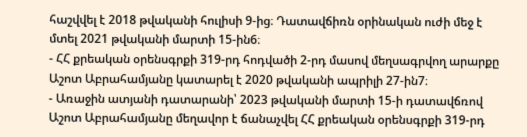հաշվվել է 2018 թվականի հուլիսի 9-ից։ Դատավճիռն օրինական ուժի մեջ է մտել 2021 թվականի մարտի 15-ին6։
- ՀՀ քրեական օրենսգրքի 319-րդ հոդվածի 2-րդ մասով մեղսագրվող արարքը Աշոտ Աբրահամյանը կատարել է 2020 թվականի ապրիլի 27-ին7։
- Առաջին ատյանի դատարանի՝ 2023 թվականի մարտի 15-ի դատավճռով Աշոտ Աբրահամյանը մեղավոր է ճանաչվել ՀՀ քրեական օրենսգրքի 319-րդ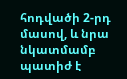հոդվածի 2-րդ մասով, և նրա նկատմամբ պատիժ է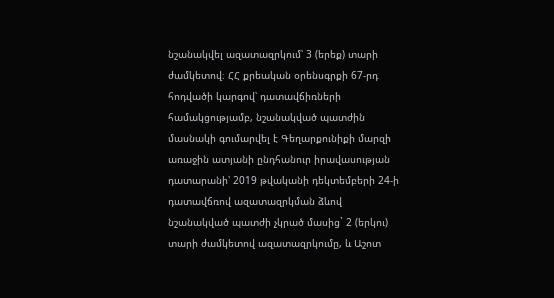նշանակվել ազատազրկում՝ 3 (երեք) տարի ժամկետով։ ՀՀ քրեական օրենսգրքի 67-րդ հոդվածի կարգով՝ դատավճիռների համակցությամբ, նշանակված պատժին մասնակի գումարվել է Գեղարքունիքի մարզի առաջին ատյանի ընդհանուր իրավասության դատարանի՝ 2019 թվականի դեկտեմբերի 24-ի դատավճռով ազատազրկման ձևով նշանակված պատժի չկրած մասից` 2 (երկու) տարի ժամկետով ազատազրկումը, և Աշոտ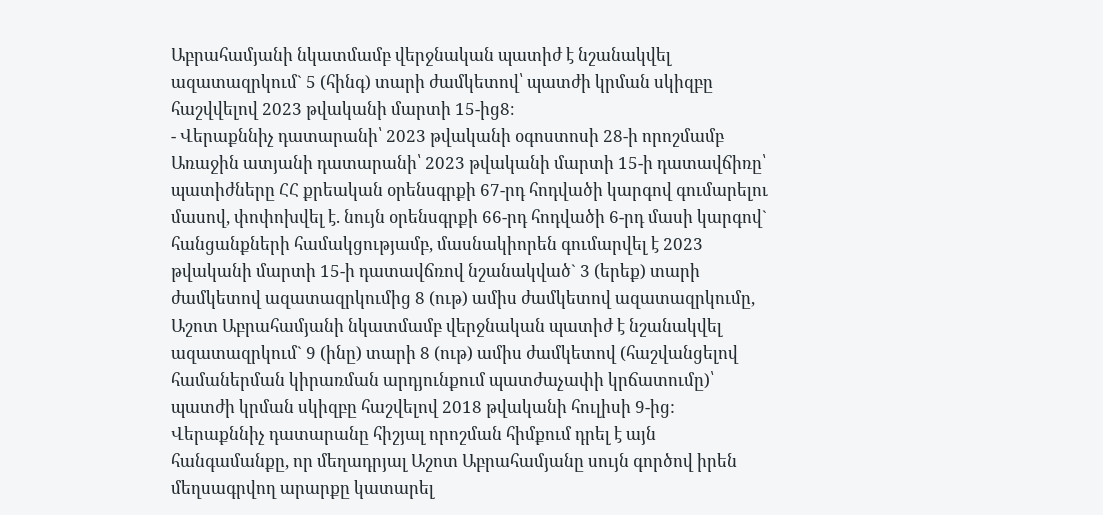Աբրահամյանի նկատմամբ վերջնական պատիժ է նշանակվել ազատազրկում` 5 (հինգ) տարի ժամկետով՝ պատժի կրման սկիզբը հաշվվելով 2023 թվականի մարտի 15-ից8։
- Վերաքննիչ դատարանի՝ 2023 թվականի օգոստոսի 28-ի որոշմամբ Առաջին ատյանի դատարանի՝ 2023 թվականի մարտի 15-ի դատավճիռը՝ պատիժները ՀՀ քրեական օրենսգրքի 67-րդ հոդվածի կարգով գումարելու մասով, փոփոխվել է. նույն օրենսգրքի 66-րդ հոդվածի 6-րդ մասի կարգով` հանցանքների համակցությամբ, մասնակիորեն գումարվել է 2023 թվականի մարտի 15-ի դատավճռով նշանակված` 3 (երեք) տարի ժամկետով ազատազրկումից 8 (ութ) ամիս ժամկետով ազատազրկումը, Աշոտ Աբրահամյանի նկատմամբ վերջնական պատիժ է նշանակվել ազատազրկում` 9 (ինը) տարի 8 (ութ) ամիս ժամկետով (հաշվանցելով համաներման կիրառման արդյունքում պատժաչափի կրճատումը)՝ պատժի կրման սկիզբը հաշվելով 2018 թվականի հուլիսի 9-ից:
Վերաքննիչ դատարանը հիշյալ որոշման հիմքում դրել է այն հանգամանքը, որ մեղադրյալ Աշոտ Աբրահամյանը սույն գործով իրեն մեղսագրվող արարքը կատարել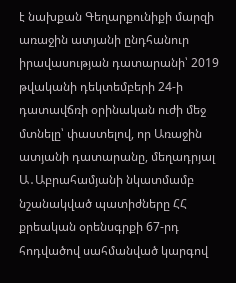է նախքան Գեղարքունիքի մարզի առաջին ատյանի ընդհանուր իրավասության դատարանի՝ 2019 թվականի դեկտեմբերի 24-ի դատավճռի օրինական ուժի մեջ մտնելը՝ փաստելով, որ Առաջին ատյանի դատարանը, մեղադրյալ Ա․Աբրահամյանի նկատմամբ նշանակված պատիժները ՀՀ քրեական օրենսգրքի 67-րդ հոդվածով սահմանված կարգով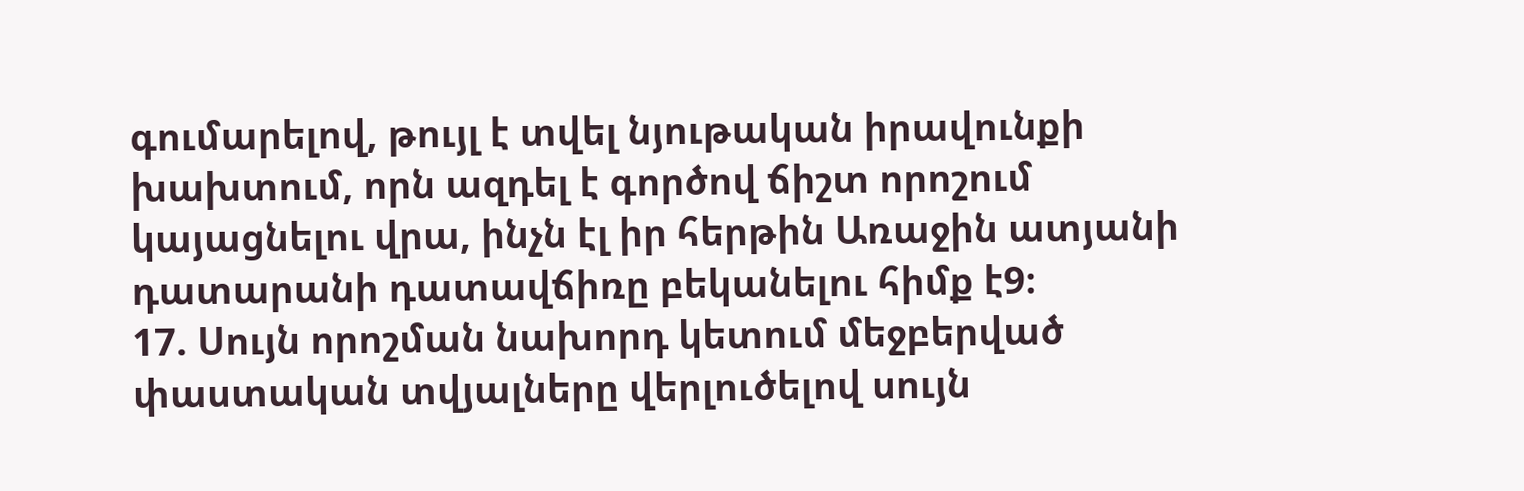գումարելով, թույլ է տվել նյութական իրավունքի խախտում, որն ազդել է գործով ճիշտ որոշում կայացնելու վրա, ինչն էլ իր հերթին Առաջին ատյանի դատարանի դատավճիռը բեկանելու հիմք է9։
17. Սույն որոշման նախորդ կետում մեջբերված փաստական տվյալները վերլուծելով սույն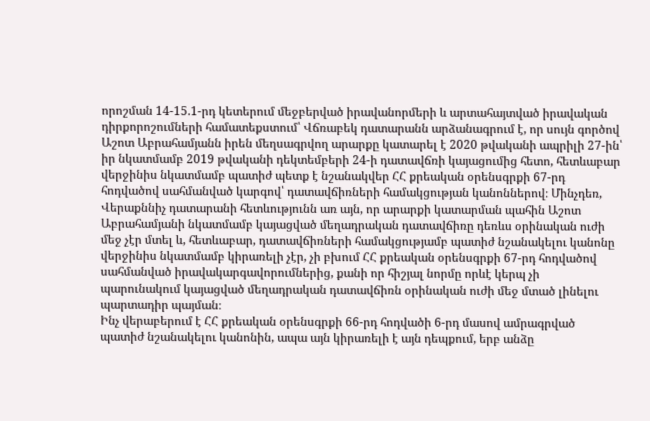որոշման 14-15.1-րդ կետերում մեջբերված իրավանորմերի և արտահայտված իրավական դիրքորոշումների համատեքստում՝ Վճռաբեկ դատարանն արձանագրում է, որ սույն գործով Աշոտ Աբրահամյանն իրեն մեղսագրվող արարքը կատարել է 2020 թվականի ապրիլի 27-ին՝ իր նկատմամբ 2019 թվականի դեկտեմբերի 24-ի դատավճռի կայացումից հետո, հետևաբար վերջինիս նկատմամբ պատիժ պետք է նշանակվեր ՀՀ քրեական օրենսգրքի 67-րդ հոդվածով սահմանված կարգով՝ դատավճիռների համակցության կանոններով։ Մինչդեռ, Վերաքննիչ դատարանի հետևությունն առ այն, որ արարքի կատարման պահին Աշոտ Աբրահամյանի նկատմամբ կայացված մեղադրական դատավճիռը դեռևս օրինական ուժի մեջ չէր մտել և, հետևաբար, դատավճիռների համակցությամբ պատիժ նշանակելու կանոնը վերջինիս նկատմամբ կիրառելի չէր, չի բխում ՀՀ քրեական օրենսգրքի 67-րդ հոդվածով սահմանված իրավակարգավորումներից, քանի որ հիշյալ նորմը որևէ կերպ չի պարունակում կայացված մեղադրական դատավճիռն օրինական ուժի մեջ մտած լինելու պարտադիր պայման։
Ինչ վերաբերում է ՀՀ քրեական օրենսգրքի 66-րդ հոդվածի 6-րդ մասով ամրագրված պատիժ նշանակելու կանոնին, ապա այն կիրառելի է այն դեպքում, երբ անձը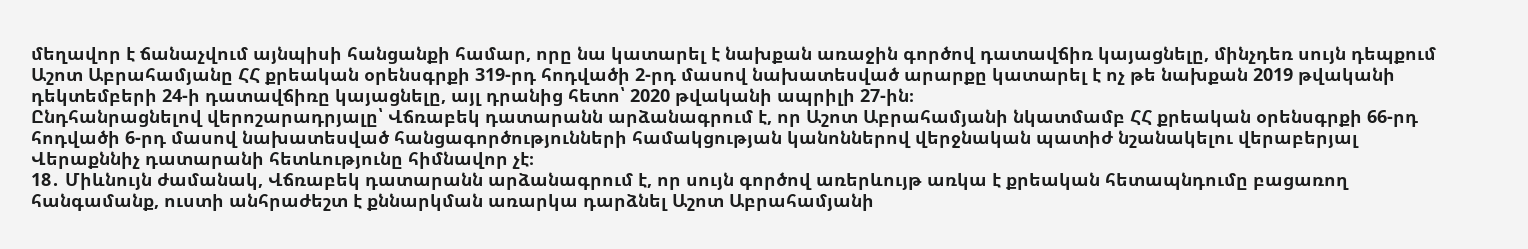մեղավոր է ճանաչվում այնպիսի հանցանքի համար, որը նա կատարել է նախքան առաջին գործով դատավճիռ կայացնելը, մինչդեռ սույն դեպքում Աշոտ Աբրահամյանը ՀՀ քրեական օրենսգրքի 319-րդ հոդվածի 2-րդ մասով նախատեսված արարքը կատարել է ոչ թե նախքան 2019 թվականի դեկտեմբերի 24-ի դատավճիռը կայացնելը, այլ դրանից հետո՝ 2020 թվականի ապրիլի 27-ին։
Ընդհանրացնելով վերոշարադրյալը՝ Վճռաբեկ դատարանն արձանագրում է, որ Աշոտ Աբրահամյանի նկատմամբ ՀՀ քրեական օրենսգրքի 66-րդ հոդվածի 6-րդ մասով նախատեսված հանցագործությունների համակցության կանոններով վերջնական պատիժ նշանակելու վերաբերյալ Վերաքննիչ դատարանի հետևությունը հիմնավոր չէ։
18․ Միևնույն ժամանակ, Վճռաբեկ դատարանն արձանագրում է, որ սույն գործով առերևույթ առկա է քրեական հետապնդումը բացառող հանգամանք, ուստի անհրաժեշտ է քննարկման առարկա դարձնել Աշոտ Աբրահամյանի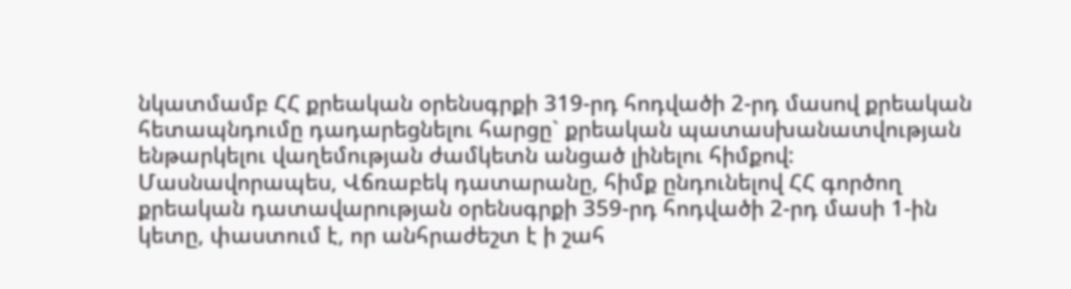նկատմամբ ՀՀ քրեական օրենսգրքի 319-րդ հոդվածի 2-րդ մասով քրեական հետապնդումը դադարեցնելու հարցը` քրեական պատասխանատվության ենթարկելու վաղեմության ժամկետն անցած լինելու հիմքով: Մասնավորապես, Վճռաբեկ դատարանը, հիմք ընդունելով ՀՀ գործող քրեական դատավարության օրենսգրքի 359-րդ հոդվածի 2-րդ մասի 1-ին կետը, փաստում է, որ անհրաժեշտ է ի շահ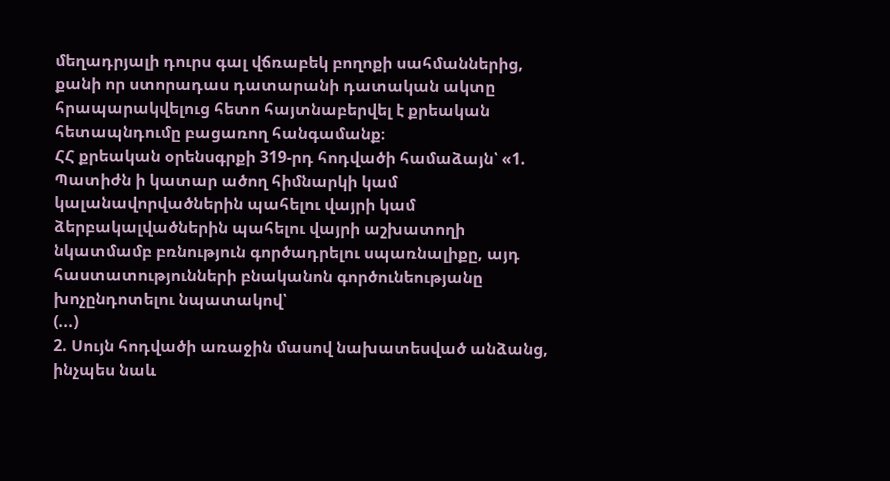մեղադրյալի դուրս գալ վճռաբեկ բողոքի սահմաններից, քանի որ ստորադաս դատարանի դատական ակտը հրապարակվելուց հետո հայտնաբերվել է քրեական հետապնդումը բացառող հանգամանք։
ՀՀ քրեական օրենսգրքի 319-րդ հոդվածի համաձայն՝ «1. Պատիժն ի կատար ածող հիմնարկի կամ կալանավորվածներին պահելու վայրի կամ ձերբակալվածներին պահելու վայրի աշխատողի նկատմամբ բռնություն գործադրելու սպառնալիքը, այդ հաստատությունների բնականոն գործունեությանը խոչընդոտելու նպատակով՝
(...)
2. Սույն հոդվածի առաջին մասով նախատեսված անձանց, ինչպես նաև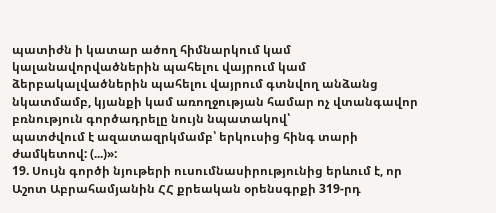պատիժն ի կատար ածող հիմնարկում կամ կալանավորվածներին պահելու վայրում կամ ձերբակալվածներին պահելու վայրում գտնվող անձանց նկատմամբ, կյանքի կամ առողջության համար ոչ վտանգավոր բռնություն գործադրելը նույն նպատակով՝
պատժվում է ազատազրկմամբ՝ երկուսից հինգ տարի ժամկետով: (...)»:
19. Սույն գործի նյութերի ուսումնասիրությունից երևում է, որ Աշոտ Աբրահամյանին ՀՀ քրեական օրենսգրքի 319-րդ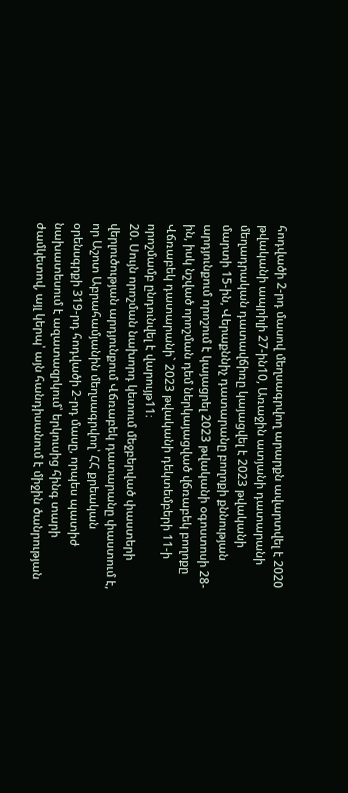հոդվածի 2-րդ մասով մեղսագրվող արարքն ավարտվել է 2020 թվականի ապրիլի 27-ին10, Առաջին ատյանի դատարանի մեղադրական դատավճիռը կայացվել է 2023 թվականի մարտի 15-ին, Վերաքննիչ դատարանը բողոքի քննության արդյունքում որոշում է կայացրել 2023 թվականի օգոստոսի 28-ին, իսկ նշված որոշման դեմ ներկայացված վճռաբեկ բողոքը Վճռաբեկ դատարանի` 2023 թվականի դեկտեմբերի 11-ի որոշմամբ ընդունվել է վարույթ11։
20. Սույն որոշման նախորդ կետում մեջբերված փաստերի վերլուծության արդյունքում Վճռաբեկ դատարանը փաստում է, որ Աշոտ Աբրահամյանին մեղսագրվող՝ ՀՀ քրեական օրենսգրքի 319-րդ հոդվածի 2-րդ մասը, որպես պատիժ նախատեսում է ազատազրկում՝ երկուսից հինգ տարի ժամկետով, այլ կերպ՝ այն հանդիսանում է միջին ծանրության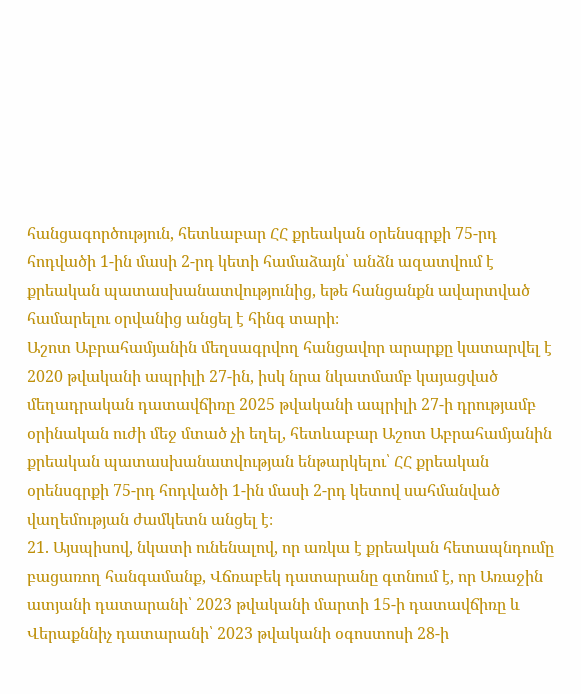հանցագործություն, հետևաբար ՀՀ քրեական օրենսգրքի 75-րդ հոդվածի 1-ին մասի 2-րդ կետի համաձայն՝ անձն ազատվում է քրեական պատասխանատվությունից, եթե հանցանքն ավարտված համարելու օրվանից անցել է հինգ տարի։
Աշոտ Աբրահամյանին մեղսագրվող հանցավոր արարքը կատարվել է 2020 թվականի ապրիլի 27-ին, իսկ նրա նկատմամբ կայացված մեղադրական դատավճիռը 2025 թվականի ապրիլի 27-ի դրությամբ օրինական ուժի մեջ մտած չի եղել, հետևաբար Աշոտ Աբրահամյանին քրեական պատասխանատվության ենթարկելու՝ ՀՀ քրեական օրենսգրքի 75-րդ հոդվածի 1-ին մասի 2-րդ կետով սահմանված վաղեմության ժամկետն անցել է։
21. Այսպիսով, նկատի ունենալով, որ առկա է քրեական հետապնդումը բացառող հանգամանք, Վճռաբեկ դատարանը գտնում է, որ Առաջին ատյանի դատարանի՝ 2023 թվականի մարտի 15-ի դատավճիռը և Վերաքննիչ դատարանի՝ 2023 թվականի օգոստոսի 28-ի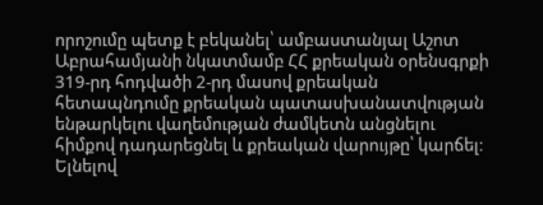որոշումը պետք է բեկանել՝ ամբաստանյալ Աշոտ Աբրահամյանի նկատմամբ ՀՀ քրեական օրենսգրքի 319-րդ հոդվածի 2-րդ մասով քրեական հետապնդումը քրեական պատասխանատվության ենթարկելու վաղեմության ժամկետն անցնելու հիմքով դադարեցնել և քրեական վարույթը՝ կարճել։
Ելնելով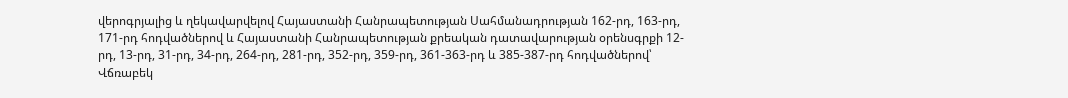վերոգրյալից և ղեկավարվելով Հայաստանի Հանրապետության Սահմանադրության 162-րդ, 163-րդ, 171-րդ հոդվածներով և Հայաստանի Հանրապետության քրեական դատավարության օրենսգրքի 12-րդ, 13-րդ, 31-րդ, 34-րդ, 264-րդ, 281-րդ, 352-րդ, 359-րդ, 361-363-րդ և 385-387-րդ հոդվածներով՝ Վճռաբեկ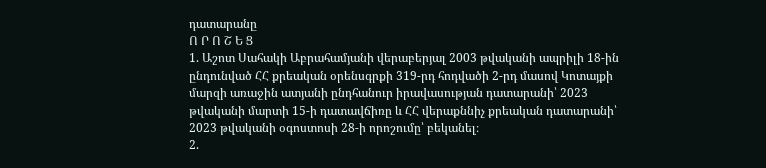դատարանը
Ո Ր Ո Շ Ե Ց
1. Աշոտ Սահակի Աբրահամյանի վերաբերյալ 2003 թվականի ապրիլի 18-ին ընդունված ՀՀ քրեական օրենսգրքի 319-րդ հոդվածի 2-րդ մասով Կոտայքի մարզի առաջին ատյանի ընդհանուր իրավասության դատարանի՝ 2023 թվականի մարտի 15-ի դատավճիռը և ՀՀ վերաքննիչ քրեական դատարանի՝ 2023 թվականի օգոստոսի 28-ի որոշումը՝ բեկանել։
2.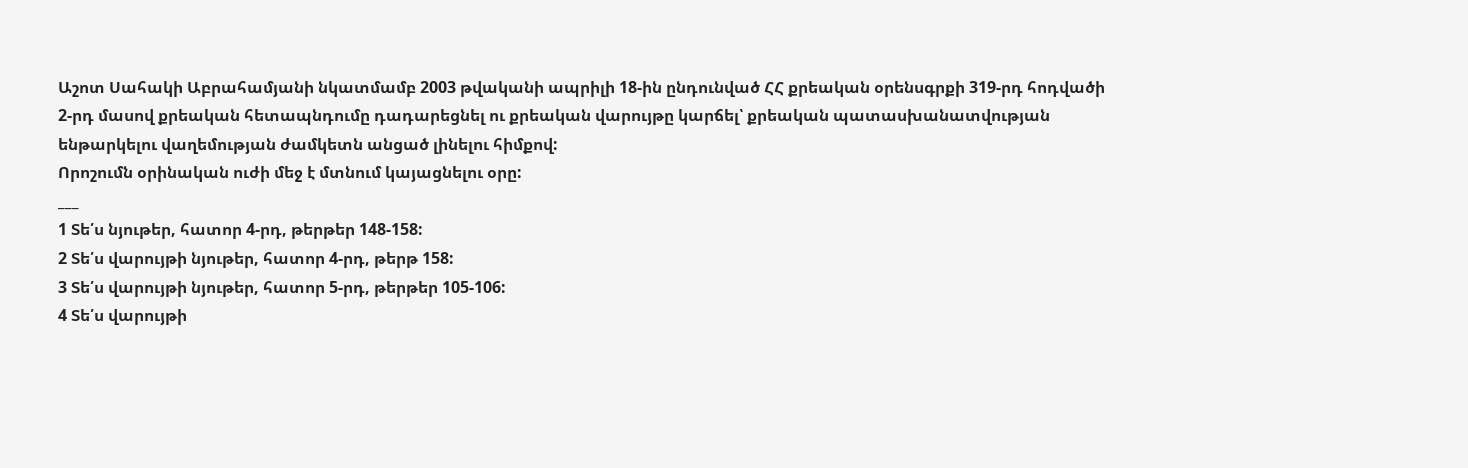Աշոտ Սահակի Աբրահամյանի նկատմամբ 2003 թվականի ապրիլի 18-ին ընդունված ՀՀ քրեական օրենսգրքի 319-րդ հոդվածի 2-րդ մասով քրեական հետապնդումը դադարեցնել ու քրեական վարույթը կարճել՝ քրեական պատասխանատվության ենթարկելու վաղեմության ժամկետն անցած լինելու հիմքով:
Որոշումն օրինական ուժի մեջ է մտնում կայացնելու օրը:
___
1 Տե՛ս նյութեր, հատոր 4-րդ, թերթեր 148-158:
2 Տե՛ս վարույթի նյութեր, հատոր 4-րդ, թերթ 158:
3 Տե՛ս վարույթի նյութեր, հատոր 5-րդ, թերթեր 105-106:
4 Տե՛ս վարույթի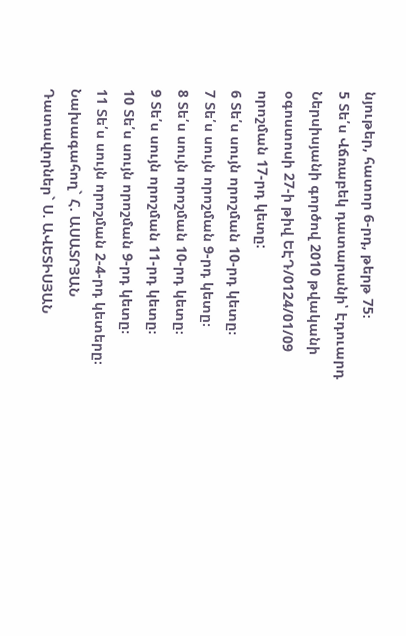նյութեր, հատոր 6-րդ, թերթ 75։
5 Տե՛ս Վճռաբեկ դատարանի՝ Էդուարդ Ներսիսյանի գործով 2010 թվականի օգոստոսի 27-ի թիվ ԵԷԴ/0124/01/09 որոշման 17-րդ կետը:
6 Տե՛ս սույն որոշման 10-րդ կետը։
7 Տե՛ս սույն որոշման 9-րդ կետը։
8 Տե՛ս սույն որոշման 10-րդ կետը։
9 Տե՛ս սույն որոշման 11-րդ կետը։
10 Տե՛ս սույն որոշման 9-րդ կետը։
11 Տե՛ս սույն որոշման 2-4-րդ կետերը։
Նախագահող` Հ. ԱՍԱՏՐՅԱՆ Դատավորներ` Ս. ԱՎԵՏԻՍՅԱՆ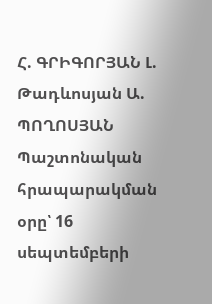Հ. ԳՐԻԳՈՐՅԱՆ Լ. Թադևոսյան Ա. ՊՈՂՈՍՅԱՆ
Պաշտոնական հրապարակման օրը՝ 16 սեպտեմբերի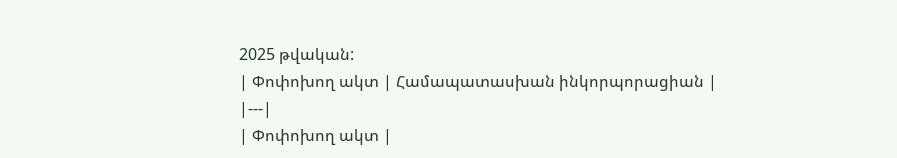2025 թվական:
| Փոփոխող ակտ | Համապատասխան ինկորպորացիան |
|---|
| Փոփոխող ակտ |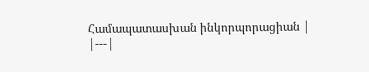Համապատասխան ինկորպորացիան |
|---|